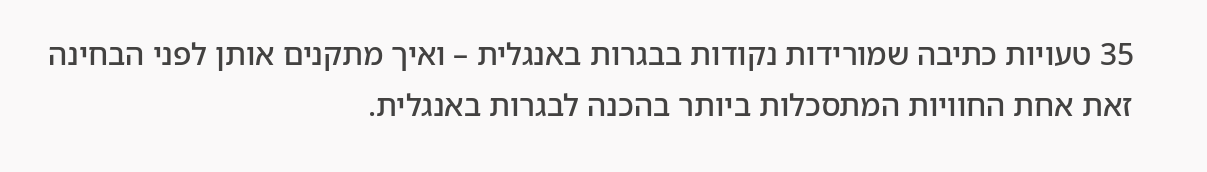35 טעויות כתיבה שמורידות נקודות בבגרות באנגלית – ואיך מתקנים אותן לפני הבחינה
זאת אחת החוויות המתסכלות ביותר בהכנה לבגרות באנגלית.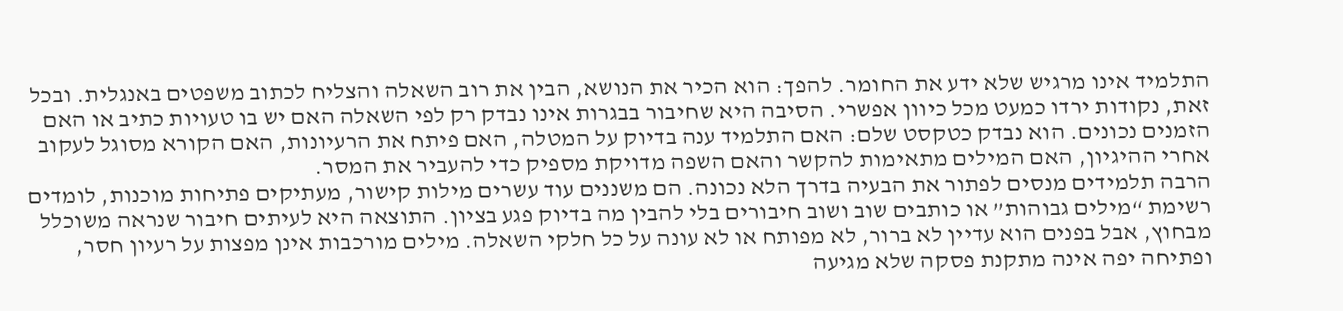התלמיד אינו מרגיש שלא ידע את החומר. להפך: הוא הכיר את הנושא, הבין את רוב השאלה והצליח לכתוב משפטים באנגלית. ובכל זאת, נקודות ירדו כמעט מכל כיוון אפשרי. הסיבה היא שחיבור בבגרות אינו נבדק רק לפי השאלה האם יש בו טעויות כתיב או האם הזמנים נכונים. הוא נבדק כטקסט שלם: האם התלמיד ענה בדיוק על המטלה, האם פיתח את הרעיונות, האם הקורא מסוגל לעקוב אחרי ההיגיון, האם המילים מתאימות להקשר והאם השפה מדויקת מספיק כדי להעביר את המסר.
הרבה תלמידים מנסים לפתור את הבעיה בדרך הלא נכונה. הם משננים עוד עשרים מילות קישור, מעתיקים פתיחות מוכנות, לומדים רשימת “מילים גבוהות” או כותבים שוב ושוב חיבורים בלי להבין מה בדיוק פגע בציון. התוצאה היא לעיתים חיבור שנראה משוכלל מבחוץ, אבל בפנים הוא עדיין לא ברור, לא מפותח או לא עונה על כל חלקי השאלה. מילים מורכבות אינן מפצות על רעיון חסר, ופתיחה יפה אינה מתקנת פסקה שלא מגיעה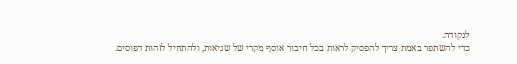לנקודה.
כדי להשתפר באמת צריך להפסיק לראות בכל חיבור אוסף מקרי של שגיאות, ולהתחיל לזהות דפוסים.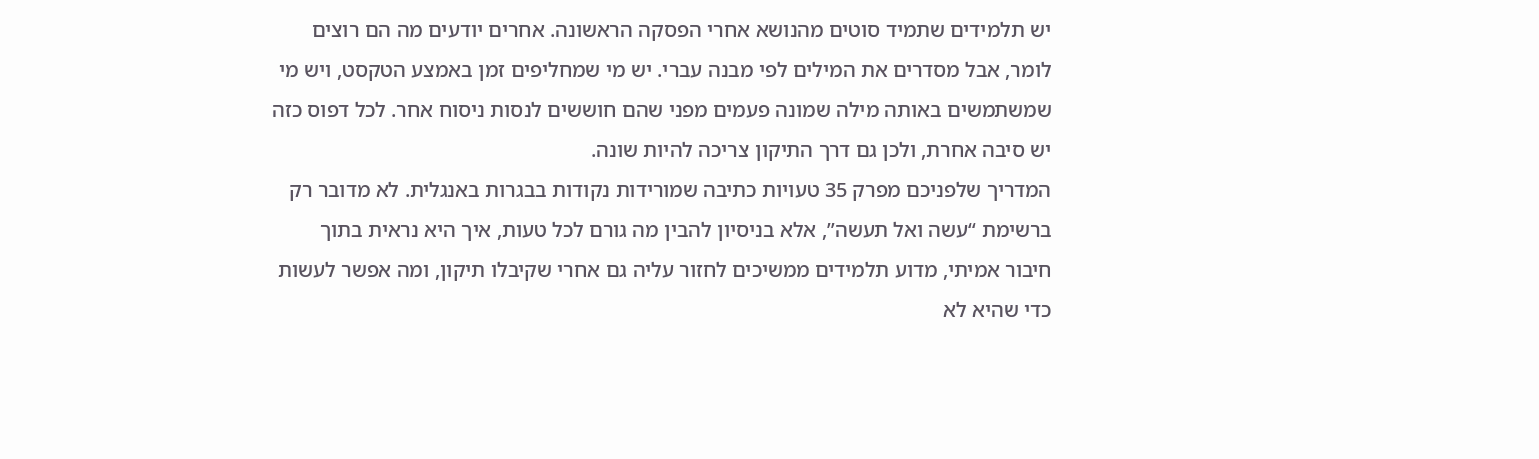יש תלמידים שתמיד סוטים מהנושא אחרי הפסקה הראשונה. אחרים יודעים מה הם רוצים לומר, אבל מסדרים את המילים לפי מבנה עברי. יש מי שמחליפים זמן באמצע הטקסט, ויש מי שמשתמשים באותה מילה שמונה פעמים מפני שהם חוששים לנסות ניסוח אחר. לכל דפוס כזה יש סיבה אחרת, ולכן גם דרך התיקון צריכה להיות שונה.
המדריך שלפניכם מפרק 35 טעויות כתיבה שמורידות נקודות בבגרות באנגלית. לא מדובר רק ברשימת “עשה ואל תעשה”, אלא בניסיון להבין מה גורם לכל טעות, איך היא נראית בתוך חיבור אמיתי, מדוע תלמידים ממשיכים לחזור עליה גם אחרי שקיבלו תיקון, ומה אפשר לעשות כדי שהיא לא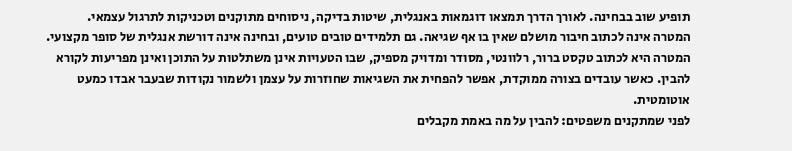תופיע שוב בבחינה. לאורך הדרך תמצאו דוגמאות באנגלית, שיטות בדיקה, ניסוחים מתוקנים וטכניקות לתרגול עצמאי.
המטרה אינה לכתוב חיבור מושלם שאין בו אף שגיאה. גם תלמידים טובים טועים, ובחינה אינה דורשת אנגלית של סופר מקצועי. המטרה היא לכתוב טקסט ברור, רלוונטי, מסודר ומדויק מספיק, שבו הטעויות אינן משתלטות על התוכן ואינן מפריעות לקורא להבין. כאשר עובדים בצורה ממוקדת, אפשר להפחית את השגיאות שחוזרות על עצמן ולשמור נקודות שבעבר אבדו כמעט אוטומטית.
לפני שמתקנים משפטים: להבין על מה באמת מקבלים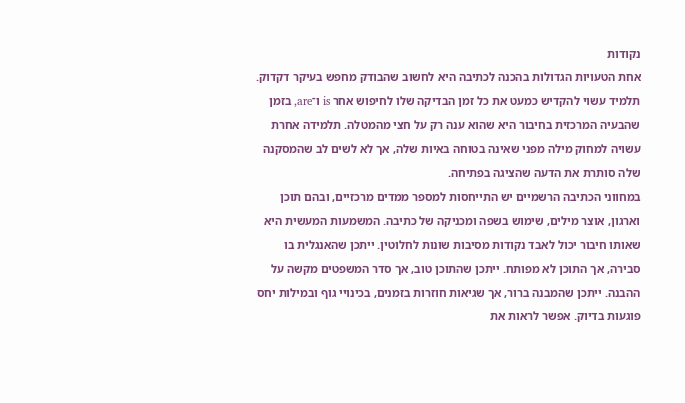נקודות
אחת הטעויות הגדולות בהכנה לכתיבה היא לחשוב שהבודק מחפש בעיקר דקדוק. תלמיד עשוי להקדיש כמעט את כל זמן הבדיקה שלו לחיפוש אחר is ו־are, בזמן שהבעיה המרכזית בחיבור היא שהוא ענה רק על חצי מהמטלה. תלמידה אחרת עשויה למחוק מילה מפני שאינה בטוחה באיות שלה, אך לא לשים לב שהמסקנה שלה סותרת את הדעה שהציגה בפתיחה.
במחווני הכתיבה הרשמיים יש התייחסות למספר ממדים מרכזיים, ובהם תוכן וארגון, אוצר מילים, שימוש בשפה ומכניקה של כתיבה. המשמעות המעשית היא שאותו חיבור יכול לאבד נקודות מסיבות שונות לחלוטין. ייתכן שהאנגלית בו סבירה, אך התוכן לא מפותח. ייתכן שהתוכן טוב, אך סדר המשפטים מקשה על ההבנה. ייתכן שהמבנה ברור, אך שגיאות חוזרות בזמנים, בכינויי גוף ובמילות יחס פוגעות בדיוק. אפשר לראות את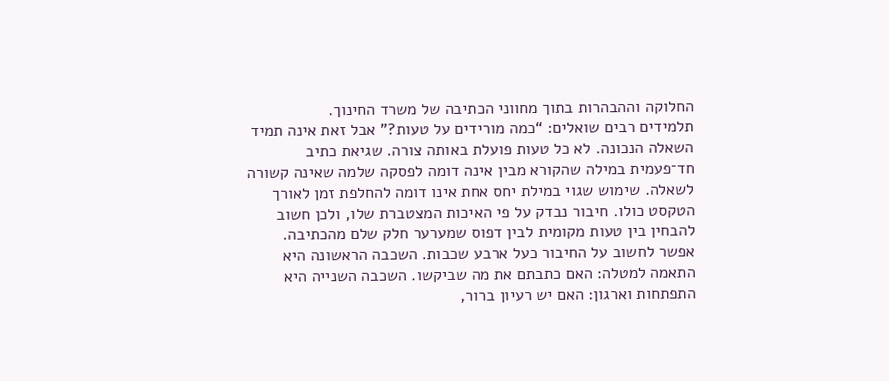החלוקה וההבהרות בתוך מחווני הכתיבה של משרד החינוך.
תלמידים רבים שואלים: “כמה מורידים על טעות?” אבל זאת אינה תמיד השאלה הנכונה. לא כל טעות פועלת באותה צורה. שגיאת כתיב חד־פעמית במילה שהקורא מבין אינה דומה לפסקה שלמה שאינה קשורה לשאלה. שימוש שגוי במילת יחס אחת אינו דומה להחלפת זמן לאורך הטקסט כולו. חיבור נבדק על פי האיכות המצטברת שלו, ולכן חשוב להבחין בין טעות מקומית לבין דפוס שמערער חלק שלם מהכתיבה.
אפשר לחשוב על החיבור כעל ארבע שכבות. השכבה הראשונה היא התאמה למטלה: האם כתבתם את מה שביקשו. השכבה השנייה היא התפתחות וארגון: האם יש רעיון ברור,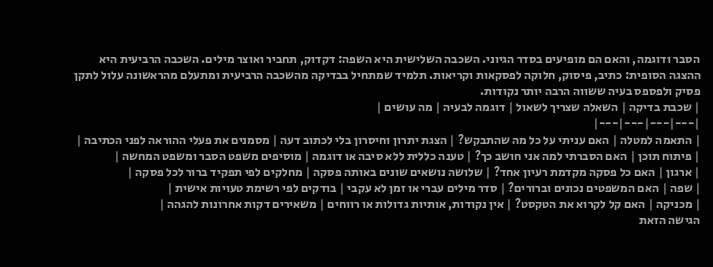הסבר ודוגמה, והאם הם מופיעים בסדר הגיוני. השכבה השלישית היא השפה: דקדוק, תחביר ואוצר מילים. השכבה הרביעית היא ההצגה הסופית: כתיב, פיסוק, חלוקה לפסקאות וקריאות. תלמיד שמתחיל בבדיקה מהשכבה הרביעית ומתעלם מהראשונה עלול לתקן פסיק ולפספס בעיה ששווה הרבה יותר נקודות.
| שכבת בדיקה | השאלה שצריך לשאול | דוגמה לבעיה | מה עושים |
|---|---|---|---|
| התאמה למטלה | האם עניתי על כל מה שהתבקש? | הצגת יתרון וחיסרון בלי לכתוב דעה | מסמנים את פעלי ההוראה לפני הכתיבה |
| פיתוח תוכן | האם הסברתי למה אני חושב כך? | טענה כללית ללא סיבה או דוגמה | מוסיפים משפט הסבר ומשפט המחשה |
| ארגון | האם כל פסקה מקדמת רעיון אחד? | שלושה נושאים שונים באותה פסקה | מחלקים לפי תפקיד ברור לכל פסקה |
| שפה | האם המשפטים נכונים וברורים? | סדר מילים עברי או זמן לא עקבי | בודקים לפי רשימת טעויות אישית |
| מכניקה | האם קל לקרוא את הטקסט? | אין נקודות, אותיות גדולות או רווחים | משאירים דקות אחרונות להגהה |
הגישה הזאת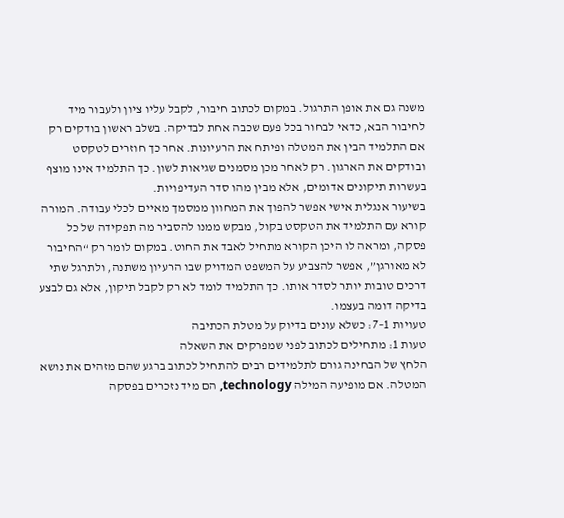משנה גם את אופן התרגול. במקום לכתוב חיבור, לקבל עליו ציון ולעבור מיד לחיבור הבא, כדאי לבחור בכל פעם שכבה אחת לבדיקה. בשלב ראשון בודקים רק אם התלמיד הבין את המטלה ופיתח את הרעיונות. אחר כך חוזרים לטקסט ובודקים את הארגון. רק לאחר מכן מסמנים שגיאות לשון. כך התלמיד אינו מוצף בעשרות תיקונים אדומים, אלא מבין מהו סדר העדיפויות.
בשיעור אנגלית אישי אפשר להפוך את המחוון ממסמך מאיים לכלי עבודה. המורה קורא עם התלמיד את הטקסט בקול, מבקש ממנו להסביר מה תפקידה של כל פסקה, ומראה לו היכן הקורא מתחיל לאבד את החוט. במקום לומר רק “החיבור לא מאורגן”, אפשר להצביע על המשפט המדויק שבו הרעיון משתנה, ולתרגל שתי דרכים טובות יותר לסדר אותו. כך התלמיד לומד לא רק לקבל תיקון, אלא גם לבצע בדיקה דומה בעצמו.
טעויות 1–7: כשלא עונים בדיוק על מטלת הכתיבה
טעות 1: מתחילים לכתוב לפני שמפרקים את השאלה
הלחץ של הבחינה גורם לתלמידים רבים להתחיל לכתוב ברגע שהם מזהים את נושא המטלה. אם מופיעה המילה technology, הם מיד נזכרים בפסקה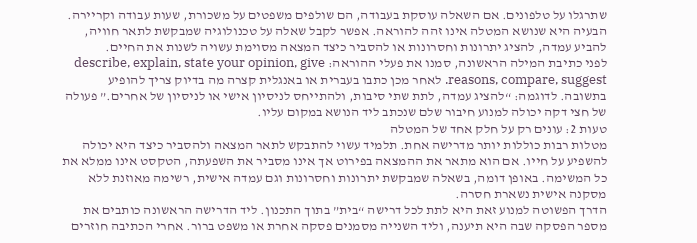שתרגלו על טלפונים. אם השאלה עוסקת בעבודה, הם שולפים משפטים על משכורת, שעות עבודה וקריירה. הבעיה היא שנושא המטלה אינו זהה להוראה. אפשר לקבל שאלה על טכנולוגיה שמבקשת לתאר חוויה, להביע עמדה, להציג יתרונות וחסרונות או להסביר כיצד המצאה מסוימת עשויה לשנות את החיים.
לפני כתיבת המילה הראשונה, סמנו את פעלי ההוראה: describe, explain, state your opinion, give reasons, compare, suggest. לאחר מכן כתבו בעברית או באנגלית קצרה מה בדיוק צריך להופיע בתשובה. לדוגמה: “להציג עמדה, לתת שתי סיבות, ולהתייחס לניסיון אישי או לניסיון של אחרים.” פעולה של חצי דקה יכולה למנוע חיבור שלם שנכתב ליד הנושא במקום עליו.
טעות 2: עונים רק על חלק אחד של המטלה
מטלות רבות כוללות יותר מדרישה אחת. תלמיד עשוי להתבקש לתאר המצאה ולהסביר כיצד היא יכולה להשפיע על חייו. אם הוא מתאר את ההמצאה בפירוט אך אינו מסביר את השפעתה, הטקסט אינו ממלא את כל המשימה. באופן דומה, בשאלה שמבקשת יתרונות וחסרונות וגם עמדה אישית, רשימה מאוזנת ללא מסקנה אישית נשארת חסרה.
הדרך הפשוטה למנוע זאת היא לתת לכל דרישה “בית” בתוך התכנון. ליד הדרישה הראשונה כותבים את מספר הפסקה שבה היא תיענה, וליד השנייה מסמנים פסקה אחרת או משפט ברור. אחרי הכתיבה חוזרים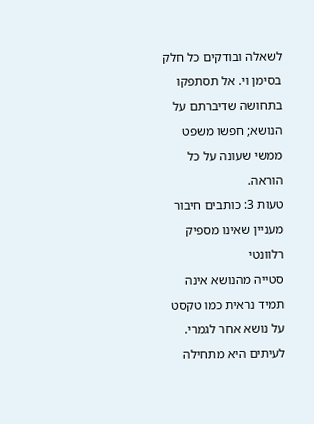לשאלה ובודקים כל חלק בסימן וי. אל תסתפקו בתחושה שדיברתם על הנושא; חפשו משפט ממשי שעונה על כל הוראה.
טעות 3: כותבים חיבור מעניין שאינו מספיק רלוונטי
סטייה מהנושא אינה תמיד נראית כמו טקסט על נושא אחר לגמרי. לעיתים היא מתחילה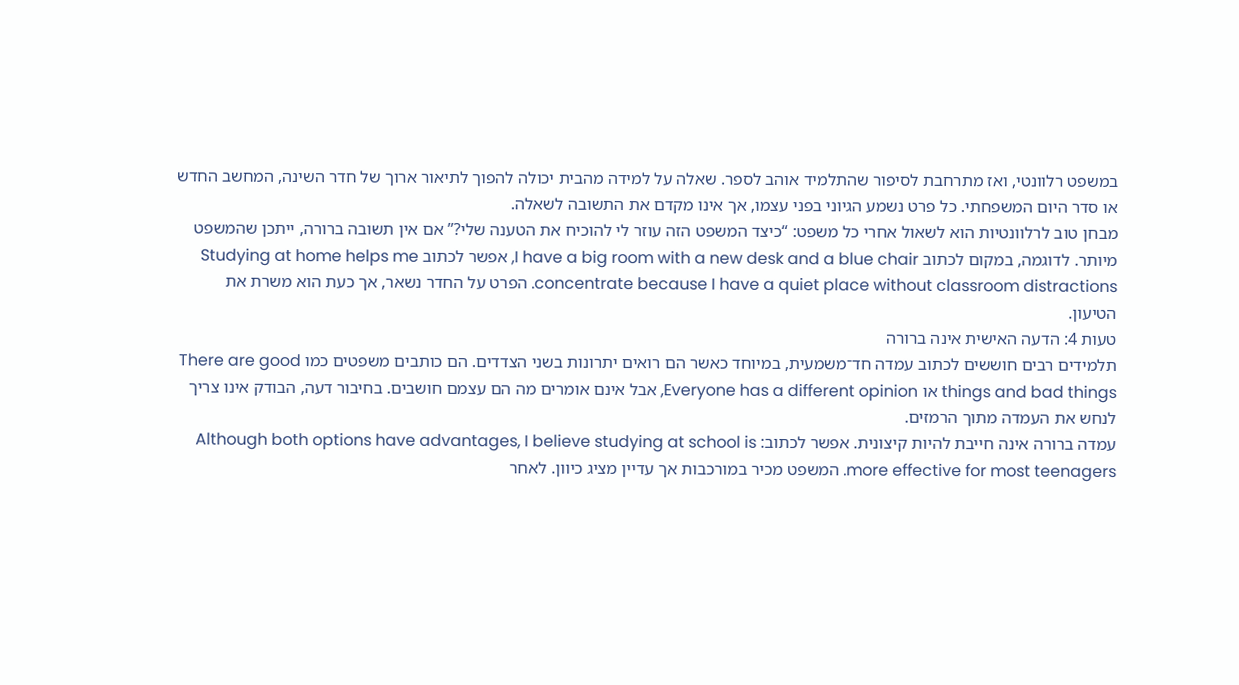במשפט רלוונטי, ואז מתרחבת לסיפור שהתלמיד אוהב לספר. שאלה על למידה מהבית יכולה להפוך לתיאור ארוך של חדר השינה, המחשב החדש או סדר היום המשפחתי. כל פרט נשמע הגיוני בפני עצמו, אך אינו מקדם את התשובה לשאלה.
מבחן טוב לרלוונטיות הוא לשאול אחרי כל משפט: “כיצד המשפט הזה עוזר לי להוכיח את הטענה שלי?” אם אין תשובה ברורה, ייתכן שהמשפט מיותר. לדוגמה, במקום לכתוב I have a big room with a new desk and a blue chair, אפשר לכתוב Studying at home helps me concentrate because I have a quiet place without classroom distractions. הפרט על החדר נשאר, אך כעת הוא משרת את הטיעון.
טעות 4: הדעה האישית אינה ברורה
תלמידים רבים חוששים לכתוב עמדה חד־משמעית, במיוחד כאשר הם רואים יתרונות בשני הצדדים. הם כותבים משפטים כמו There are good things and bad things או Everyone has a different opinion, אבל אינם אומרים מה הם עצמם חושבים. בחיבור דעה, הבודק אינו צריך לנחש את העמדה מתוך הרמזים.
עמדה ברורה אינה חייבת להיות קיצונית. אפשר לכתוב: Although both options have advantages, I believe studying at school is more effective for most teenagers. המשפט מכיר במורכבות אך עדיין מציג כיוון. לאחר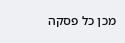מכן כל פסקה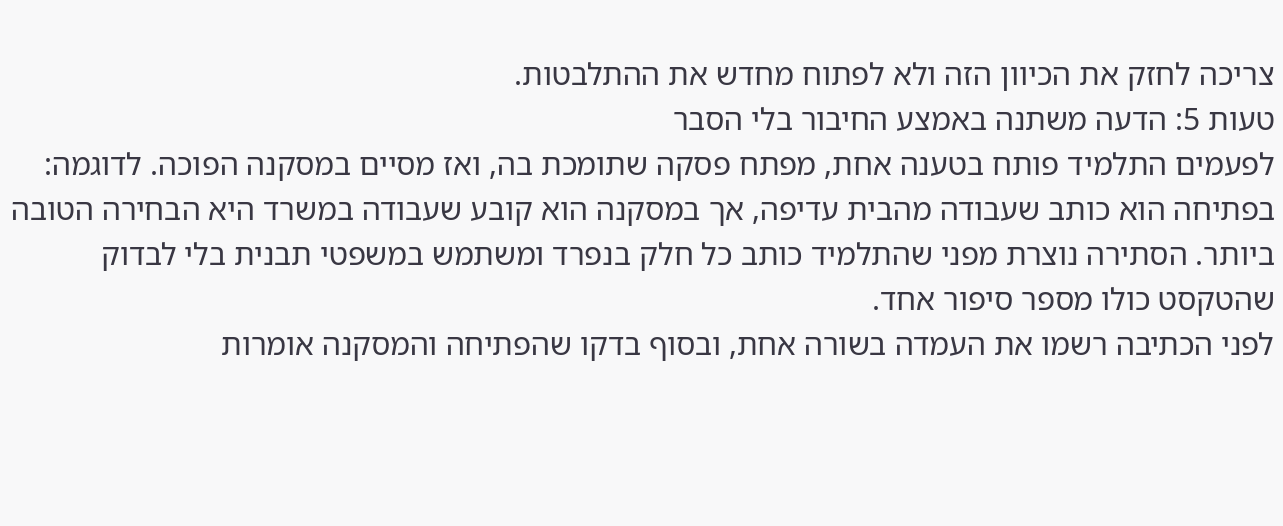צריכה לחזק את הכיוון הזה ולא לפתוח מחדש את ההתלבטות.
טעות 5: הדעה משתנה באמצע החיבור בלי הסבר
לפעמים התלמיד פותח בטענה אחת, מפתח פסקה שתומכת בה, ואז מסיים במסקנה הפוכה. לדוגמה: בפתיחה הוא כותב שעבודה מהבית עדיפה, אך במסקנה הוא קובע שעבודה במשרד היא הבחירה הטובה ביותר. הסתירה נוצרת מפני שהתלמיד כותב כל חלק בנפרד ומשתמש במשפטי תבנית בלי לבדוק שהטקסט כולו מספר סיפור אחד.
לפני הכתיבה רשמו את העמדה בשורה אחת, ובסוף בדקו שהפתיחה והמסקנה אומרות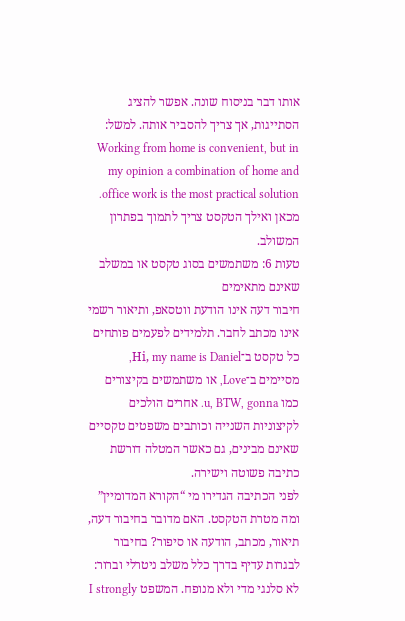אותו דבר בניסוח שונה. אפשר להציג הסתייגות, אך צריך להסביר אותה. למשל: Working from home is convenient, but in my opinion a combination of home and office work is the most practical solution. מכאן ואילך הטקסט צריך לתמוך בפתרון המשולב.
טעות 6: משתמשים בסוג טקסט או במשלב שאינם מתאימים
חיבור דעה אינו הודעת ווטסאפ, ותיאור רשמי אינו מכתב לחבר. תלמידים לפעמים פותחים כל טקסט ב־Hi, my name is Daniel, מסיימים ב־Love, או משתמשים בקיצורים כמו u, BTW, gonna. אחרים הולכים לקיצוניות השנייה וכותבים משפטים טקסיים שאינם מבינים, גם כאשר המטלה דורשת כתיבה פשוטה וישירה.
לפני הכתיבה הגדירו מי “הקורא המדומיין” ומה מטרת הטקסט. האם מדובר בחיבור דעה, תיאור, מכתב, הודעה או סיפור? בחיבור לבגרות עדיף בדרך כלל משלב ניטרלי וברור: לא סלנגי מדי ולא מנופח. המשפט I strongly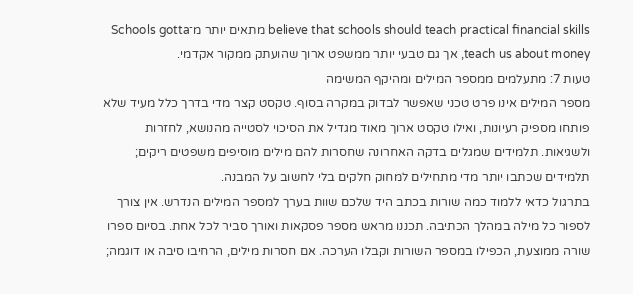believe that schools should teach practical financial skills מתאים יותר מ־Schools gotta teach us about money, אך גם טבעי יותר ממשפט ארוך שהועתק ממקור אקדמי.
טעות 7: מתעלמים ממספר המילים ומהיקף המשימה
מספר המילים אינו פרט טכני שאפשר לבדוק במקרה בסוף. טקסט קצר מדי בדרך כלל מעיד שלא פותחו מספיק רעיונות, ואילו טקסט ארוך מאוד מגדיל את הסיכוי לסטייה מהנושא, לחזרות ולשגיאות. תלמידים שמגלים בדקה האחרונה שחסרות להם מילים מוסיפים משפטים ריקים; תלמידים שכתבו יותר מדי מתחילים למחוק חלקים בלי לחשוב על המבנה.
בתרגול כדאי ללמוד כמה שורות בכתב היד שלכם שוות בערך למספר המילים הנדרש. אין צורך לספור כל מילה במהלך הכתיבה. תכננו מראש מספר פסקאות ואורך סביר לכל אחת. בסיום ספרו שורה ממוצעת, הכפילו במספר השורות וקבלו הערכה. אם חסרות מילים, הרחיבו סיבה או דוגמה;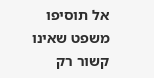אל תוסיפו משפט שאינו קשור רק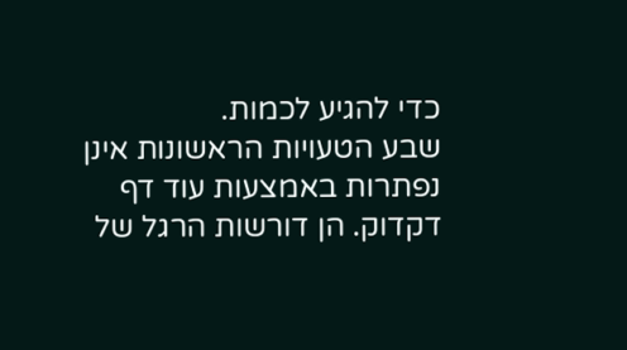כדי להגיע לכמות.
שבע הטעויות הראשונות אינן נפתרות באמצעות עוד דף דקדוק. הן דורשות הרגל של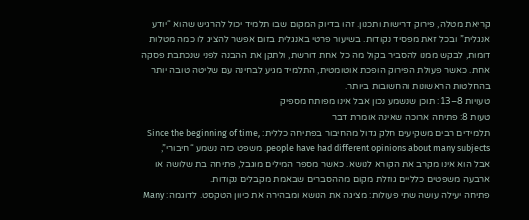קריאת מטלה, פירוק דרישות ותכנון. זהו בדיוק המקום שבו תלמיד יכול להרגיש שהוא “יודע אנגלית” ובכל זאת מפסיד נקודות. בשיעור פרטי באנגלית בזום אפשר להציג לו כמה מטלות דומות, לבקש ממנו להסביר בקול מה כל אחת דורשת, ולתקן את ההבנה לפני שנכתבת פסקה אחת. כאשר פעולת הפירוק הופכת אוטומטית, התלמיד מגיע לבחינה עם שליטה טובה יותר בהחלטות הראשונות והחשובות ביותר.
טעויות 8–13: תוכן שנשמע נכון אבל אינו מפותח מספיק
טעות 8: פתיחה ארוכה שאינה אומרת דבר
תלמידים רבים משקיעים חלק גדול מהחיבור בפתיחה כללית: Since the beginning of time, people have had different opinions about many subjects. משפט כזה נשמע “חיבורי”, אבל הוא אינו מקרב את הקורא לנושא. כאשר מספר המילים מוגבל, פתיחה בת שלושה או ארבעה משפטים כלליים גוזלת מקום מההסברים שבאמת מקבלים נקודות.
פתיחה יעילה עושה שתי פעולות: מציגה את הנושא ומבהירה את כיוון הטקסט. לדוגמה: Many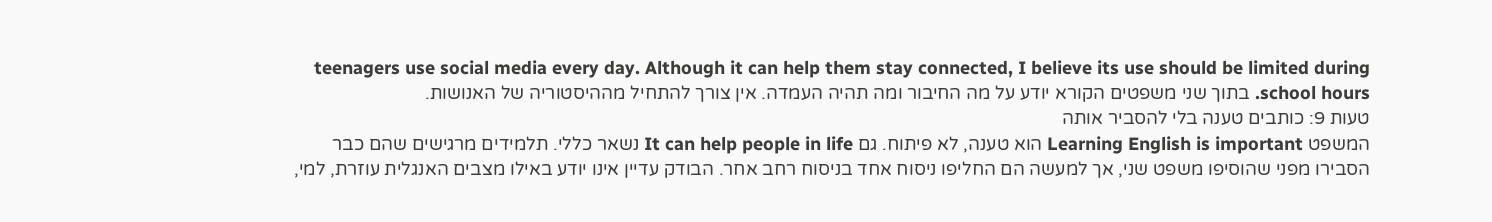teenagers use social media every day. Although it can help them stay connected, I believe its use should be limited during school hours. בתוך שני משפטים הקורא יודע על מה החיבור ומה תהיה העמדה. אין צורך להתחיל מההיסטוריה של האנושות.
טעות 9: כותבים טענה בלי להסביר אותה
המשפט Learning English is important הוא טענה, לא פיתוח. גם It can help people in life נשאר כללי. תלמידים מרגישים שהם כבר הסבירו מפני שהוסיפו משפט שני, אך למעשה הם החליפו ניסוח אחד בניסוח רחב אחר. הבודק עדיין אינו יודע באילו מצבים האנגלית עוזרת, למי,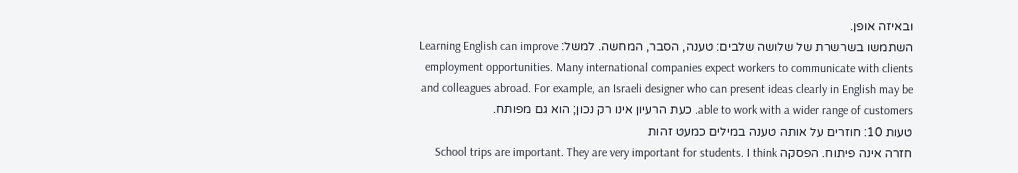ובאיזה אופן.
השתמשו בשרשרת של שלושה שלבים: טענה, הסבר, המחשה. למשל: Learning English can improve employment opportunities. Many international companies expect workers to communicate with clients and colleagues abroad. For example, an Israeli designer who can present ideas clearly in English may be able to work with a wider range of customers. כעת הרעיון אינו רק נכון; הוא גם מפותח.
טעות 10: חוזרים על אותה טענה במילים כמעט זהות
חזרה אינה פיתוח. הפסקה School trips are important. They are very important for students. I think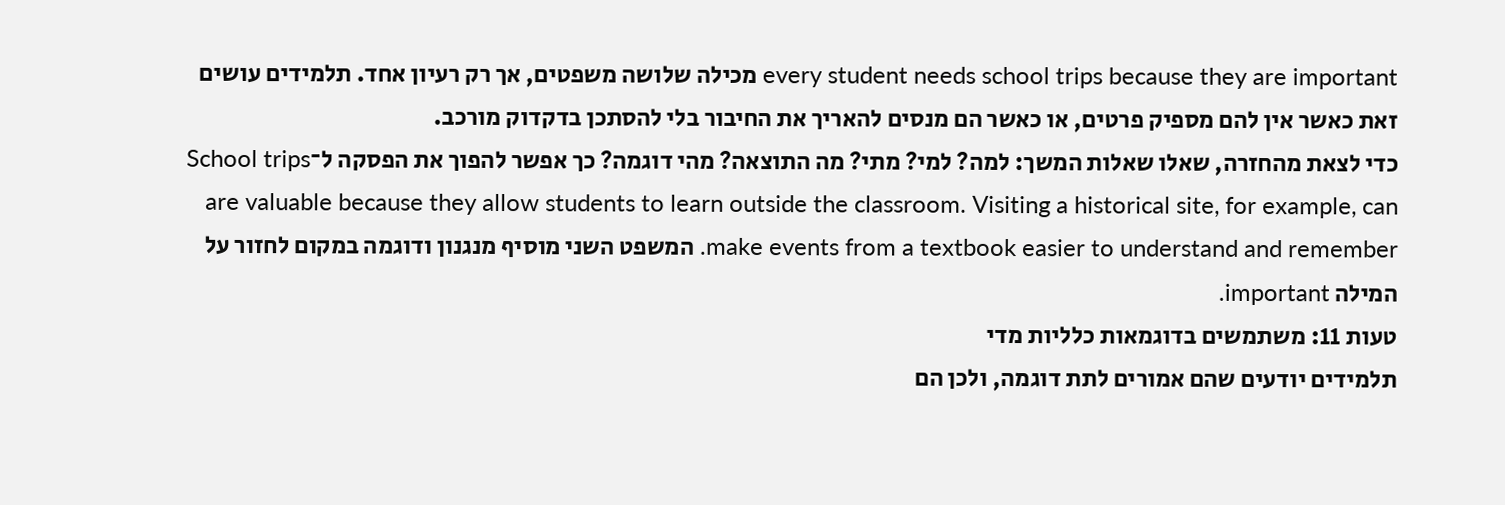every student needs school trips because they are important מכילה שלושה משפטים, אך רק רעיון אחד. תלמידים עושים זאת כאשר אין להם מספיק פרטים, או כאשר הם מנסים להאריך את החיבור בלי להסתכן בדקדוק מורכב.
כדי לצאת מהחזרה, שאלו שאלות המשך: למה? למי? מתי? מה התוצאה? מהי דוגמה? כך אפשר להפוך את הפסקה ל־School trips are valuable because they allow students to learn outside the classroom. Visiting a historical site, for example, can make events from a textbook easier to understand and remember. המשפט השני מוסיף מנגנון ודוגמה במקום לחזור על המילה important.
טעות 11: משתמשים בדוגמאות כלליות מדי
תלמידים יודעים שהם אמורים לתת דוגמה, ולכן הם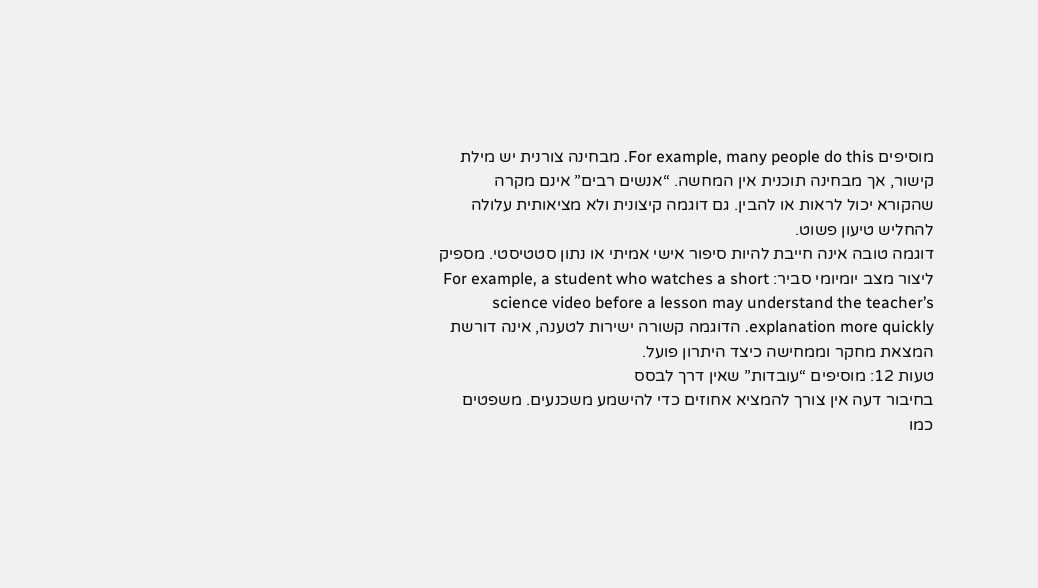מוסיפים For example, many people do this. מבחינה צורנית יש מילת קישור, אך מבחינה תוכנית אין המחשה. “אנשים רבים” אינם מקרה שהקורא יכול לראות או להבין. גם דוגמה קיצונית ולא מציאותית עלולה להחליש טיעון פשוט.
דוגמה טובה אינה חייבת להיות סיפור אישי אמיתי או נתון סטטיסטי. מספיק ליצור מצב יומיומי סביר: For example, a student who watches a short science video before a lesson may understand the teacher’s explanation more quickly. הדוגמה קשורה ישירות לטענה, אינה דורשת המצאת מחקר וממחישה כיצד היתרון פועל.
טעות 12: מוסיפים “עובדות” שאין דרך לבסס
בחיבור דעה אין צורך להמציא אחוזים כדי להישמע משכנעים. משפטים כמו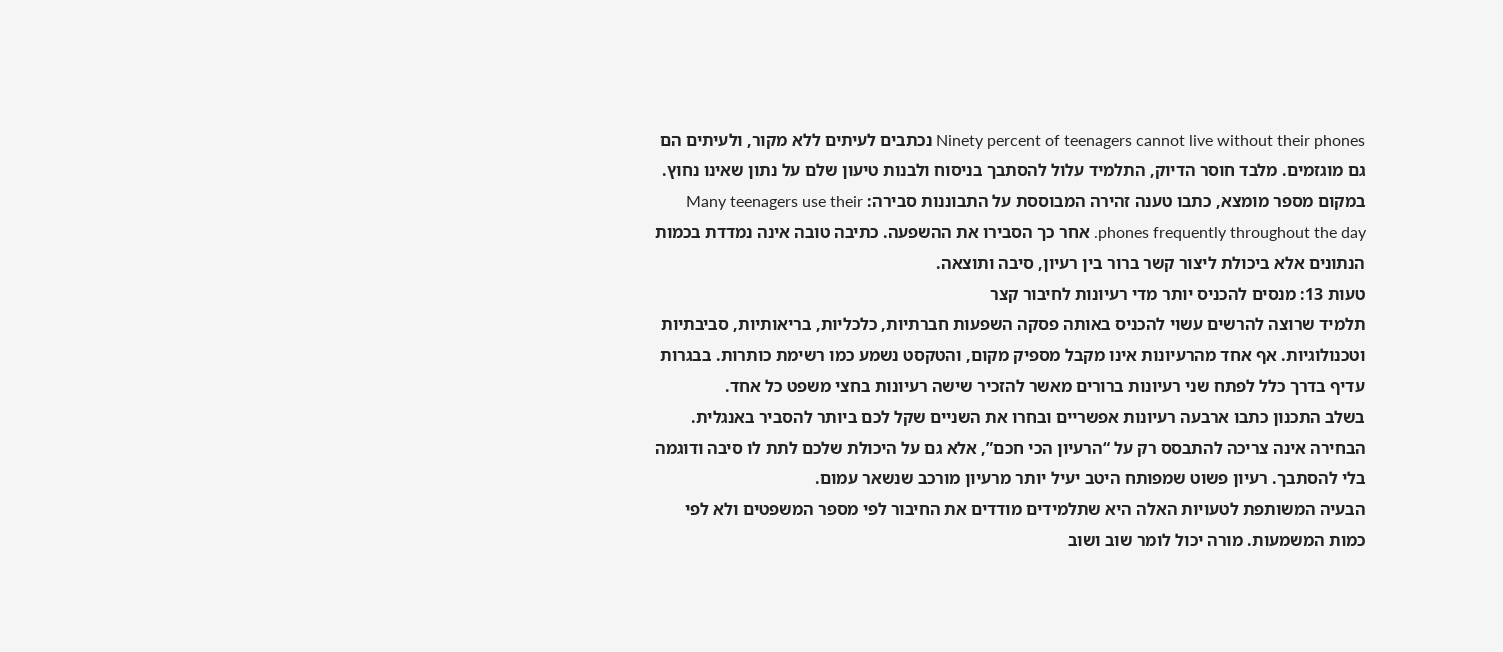Ninety percent of teenagers cannot live without their phones נכתבים לעיתים ללא מקור, ולעיתים הם גם מוגזמים. מלבד חוסר הדיוק, התלמיד עלול להסתבך בניסוח ולבנות טיעון שלם על נתון שאינו נחוץ.
במקום מספר מומצא, כתבו טענה זהירה המבוססת על התבוננות סבירה: Many teenagers use their phones frequently throughout the day. אחר כך הסבירו את ההשפעה. כתיבה טובה אינה נמדדת בכמות הנתונים אלא ביכולת ליצור קשר ברור בין רעיון, סיבה ותוצאה.
טעות 13: מנסים להכניס יותר מדי רעיונות לחיבור קצר
תלמיד שרוצה להרשים עשוי להכניס באותה פסקה השפעות חברתיות, כלכליות, בריאותיות, סביבתיות וטכנולוגיות. אף אחד מהרעיונות אינו מקבל מספיק מקום, והטקסט נשמע כמו רשימת כותרות. בבגרות עדיף בדרך כלל לפתח שני רעיונות ברורים מאשר להזכיר שישה רעיונות בחצי משפט כל אחד.
בשלב התכנון כתבו ארבעה רעיונות אפשריים ובחרו את השניים שקל לכם ביותר להסביר באנגלית. הבחירה אינה צריכה להתבסס רק על “הרעיון הכי חכם”, אלא גם על היכולת שלכם לתת לו סיבה ודוגמה בלי להסתבך. רעיון פשוט שמפותח היטב יעיל יותר מרעיון מורכב שנשאר עמום.
הבעיה המשותפת לטעויות האלה היא שתלמידים מודדים את החיבור לפי מספר המשפטים ולא לפי כמות המשמעות. מורה יכול לומר שוב ושוב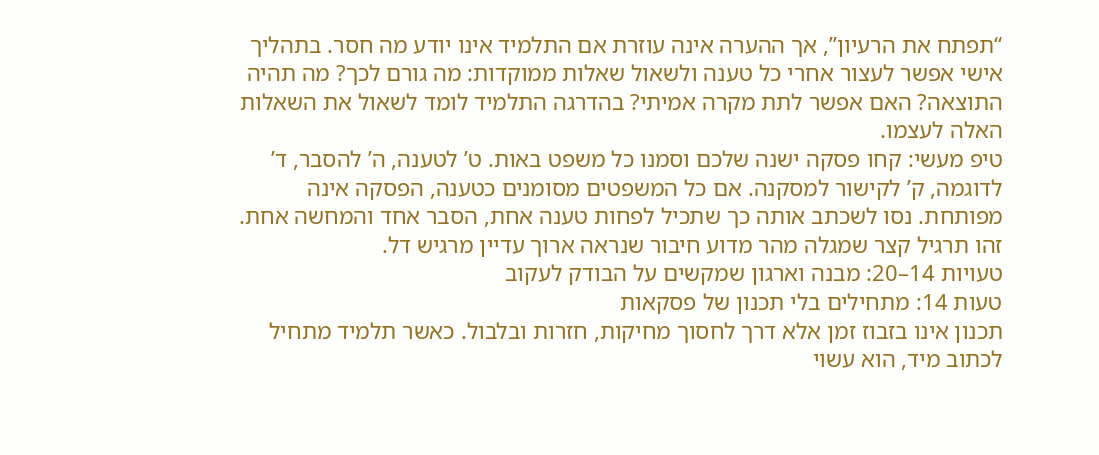“תפתח את הרעיון”, אך ההערה אינה עוזרת אם התלמיד אינו יודע מה חסר. בתהליך אישי אפשר לעצור אחרי כל טענה ולשאול שאלות ממוקדות: מה גורם לכך? מה תהיה התוצאה? האם אפשר לתת מקרה אמיתי? בהדרגה התלמיד לומד לשאול את השאלות האלה לעצמו.
טיפ מעשי: קחו פסקה ישנה שלכם וסמנו כל משפט באות. ט’ לטענה, ה’ להסבר, ד’ לדוגמה, ק’ לקישור למסקנה. אם כל המשפטים מסומנים כטענה, הפסקה אינה מפותחת. נסו לשכתב אותה כך שתכיל לפחות טענה אחת, הסבר אחד והמחשה אחת. זהו תרגיל קצר שמגלה מהר מדוע חיבור שנראה ארוך עדיין מרגיש דל.
טעויות 14–20: מבנה וארגון שמקשים על הבודק לעקוב
טעות 14: מתחילים בלי תכנון של פסקאות
תכנון אינו בזבוז זמן אלא דרך לחסוך מחיקות, חזרות ובלבול. כאשר תלמיד מתחיל לכתוב מיד, הוא עשוי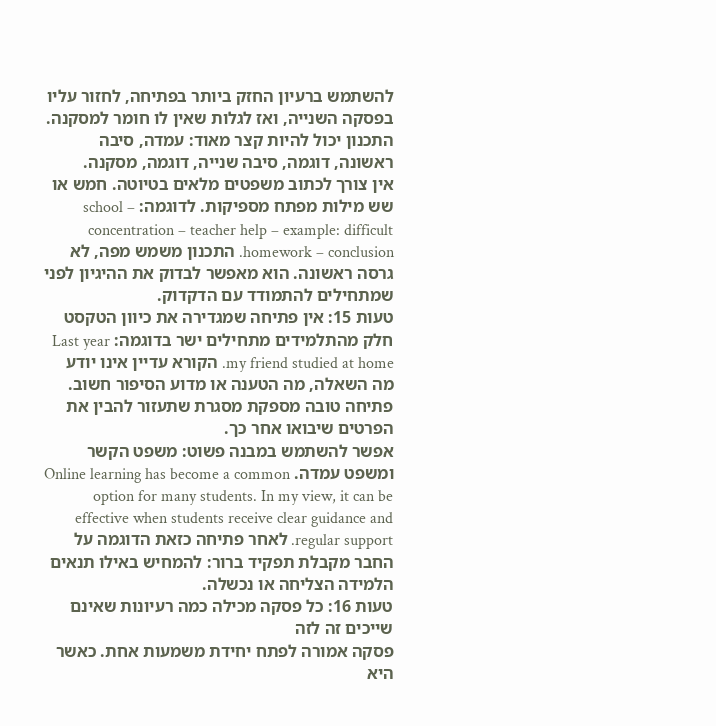להשתמש ברעיון החזק ביותר בפתיחה, לחזור עליו בפסקה השנייה, ואז לגלות שאין לו חומר למסקנה. התכנון יכול להיות קצר מאוד: עמדה, סיבה ראשונה, דוגמה, סיבה שנייה, דוגמה, מסקנה.
אין צורך לכתוב משפטים מלאים בטיוטה. חמש או שש מילות מפתח מספיקות. לדוגמה: school – concentration – teacher help – example: difficult homework – conclusion. התכנון משמש מפה, לא גרסה ראשונה. הוא מאפשר לבדוק את ההיגיון לפני שמתחילים להתמודד עם הדקדוק.
טעות 15: אין פתיחה שמגדירה את כיוון הטקסט
חלק מהתלמידים מתחילים ישר בדוגמה: Last year my friend studied at home. הקורא עדיין אינו יודע מה השאלה, מה הטענה או מדוע הסיפור חשוב. פתיחה טובה מספקת מסגרת שתעזור להבין את הפרטים שיבואו אחר כך.
אפשר להשתמש במבנה פשוט: משפט הקשר ומשפט עמדה. Online learning has become a common option for many students. In my view, it can be effective when students receive clear guidance and regular support. לאחר פתיחה כזאת הדוגמה על החבר מקבלת תפקיד ברור: להמחיש באילו תנאים הלמידה הצליחה או נכשלה.
טעות 16: כל פסקה מכילה כמה רעיונות שאינם שייכים זה לזה
פסקה אמורה לפתח יחידת משמעות אחת. כאשר היא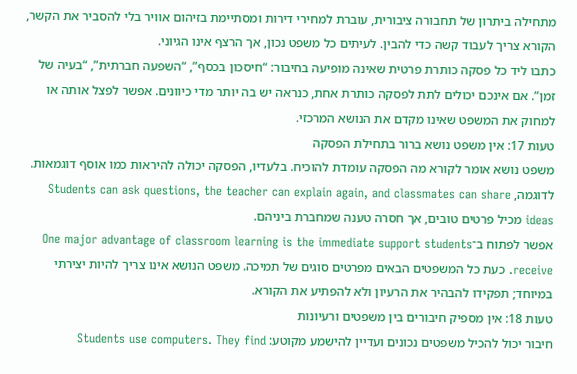מתחילה ביתרון של תחבורה ציבורית, עוברת למחירי דירות ומסתיימת בזיהום אוויר בלי להסביר את הקשר, הקורא צריך לעבוד קשה כדי להבין. לעיתים כל משפט נכון, אך הרצף אינו הגיוני.
כתבו ליד כל פסקה כותרת פרטית שאינה מופיעה בחיבור: “חיסכון בכסף”, “השפעה חברתית”, “בעיה של זמן”. אם אינכם יכולים לתת לפסקה כותרת אחת, כנראה יש בה יותר מדי כיוונים. אפשר לפצל אותה או למחוק את המשפט שאינו מקדם את הנושא המרכזי.
טעות 17: אין משפט נושא ברור בתחילת הפסקה
משפט נושא אומר לקורא מה הפסקה עומדת להוכיח. בלעדיו, הפסקה יכולה להיראות כמו אוסף דוגמאות. לדוגמה, Students can ask questions, the teacher can explain again, and classmates can share ideas מכיל פרטים טובים, אך חסרה טענה שמחברת ביניהם.
אפשר לפתוח ב־One major advantage of classroom learning is the immediate support students receive. כעת כל המשפטים הבאים מפרטים סוגים של תמיכה. משפט הנושא אינו צריך להיות יצירתי במיוחד; תפקידו להבהיר את הרעיון ולא להפתיע את הקורא.
טעות 18: אין מספיק חיבורים בין משפטים ורעיונות
חיבור יכול להכיל משפטים נכונים ועדיין להישמע מקוטע: Students use computers. They find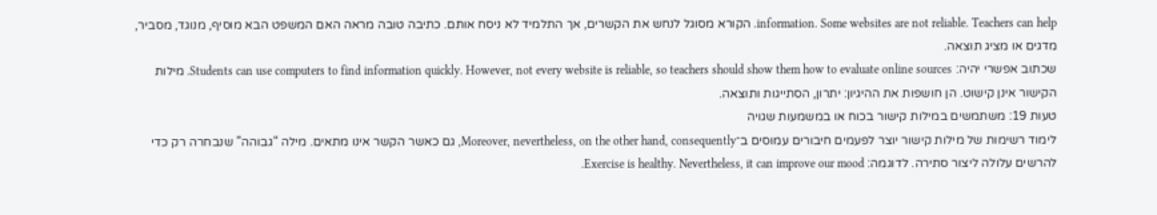information. Some websites are not reliable. Teachers can help. הקורא מסוגל לנחש את הקשרים, אך התלמיד לא ניסח אותם. כתיבה טובה מראה האם המשפט הבא מוסיף, מנוגד, מסביר, מדגים או מציג תוצאה.
שכתוב אפשרי יהיה: Students can use computers to find information quickly. However, not every website is reliable, so teachers should show them how to evaluate online sources. מילות הקישור אינן קישוט. הן חושפות את ההיגיון: יתרון, הסתייגות ותוצאה.
טעות 19: משתמשים במילות קישור בכוח או במשמעות שגויה
לימוד רשימות של מילות קישור יוצר לפעמים חיבורים עמוסים ב־Moreover, nevertheless, on the other hand, consequently, גם כאשר הקשר אינו מתאים. מילה “גבוהה” שנבחרה רק כדי להרשים עלולה ליצור סתירה. לדוגמה: Exercise is healthy. Nevertheless, it can improve our mood.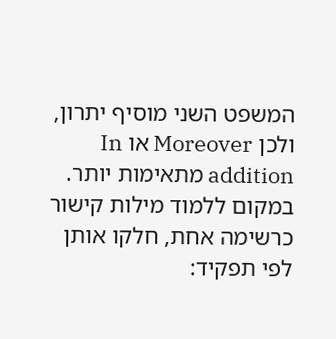המשפט השני מוסיף יתרון, ולכן Moreover או In addition מתאימות יותר.
במקום ללמוד מילות קישור כרשימה אחת, חלקו אותן לפי תפקיד: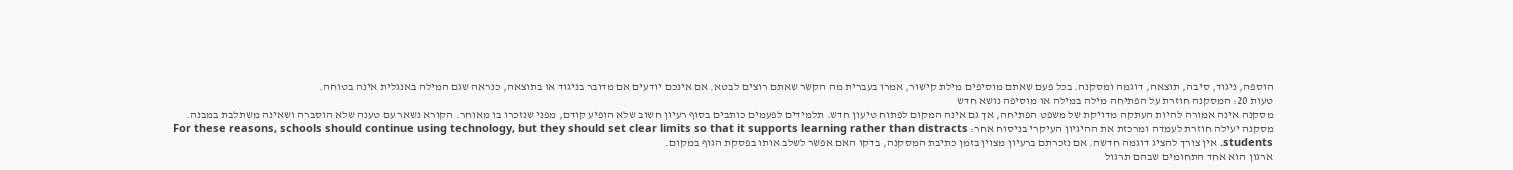הוספה, ניגוד, סיבה, תוצאה, דוגמה ומסקנה. בכל פעם שאתם מוסיפים מילת קישור, אמרו בעברית מה הקשר שאתם רוצים לבטא. אם אינכם יודעים אם מדובר בניגוד או בתוצאה, כנראה שגם המילה באנגלית אינה בטוחה.
טעות 20: המסקנה חוזרת על הפתיחה מילה במילה או מוסיפה נושא חדש
מסקנה אינה אמורה להיות העתקה מדויקת של משפט הפתיחה, אך גם אינה המקום לפתוח טיעון חדש. תלמידים לפעמים כותבים בסוף רעיון חשוב שלא הופיע קודם, מפני שנזכרו בו מאוחר. הקורא נשאר עם טענה שלא הוסברה ושאינה משתלבת במבנה.
מסקנה יעילה חוזרת לעמדה ומרכזת את ההיגיון העיקרי בניסוח אחר: For these reasons, schools should continue using technology, but they should set clear limits so that it supports learning rather than distracts students. אין צורך להציג דוגמה חדשה. אם נזכרתם ברעיון מצוין בזמן כתיבת המסקנה, בדקו האם אפשר לשלב אותו בפסקת הגוף במקום.
ארגון הוא אחד התחומים שבהם תרגול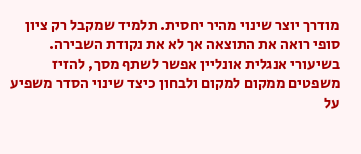מודרך יוצר שינוי מהיר יחסית. תלמיד שמקבל רק ציון סופי רואה את התוצאה אך לא את נקודת השבירה. בשיעורי אנגלית אונליין אפשר לשתף מסך, להזיז משפטים ממקום למקום ולבחון כיצד שינוי הסדר משפיע על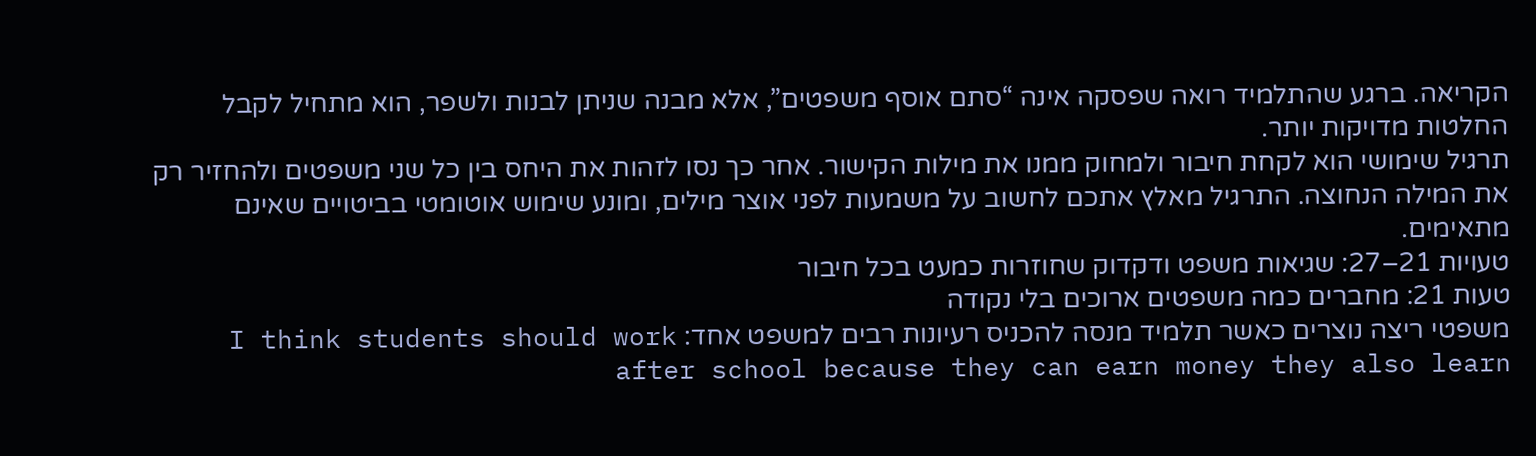הקריאה. ברגע שהתלמיד רואה שפסקה אינה “סתם אוסף משפטים”, אלא מבנה שניתן לבנות ולשפר, הוא מתחיל לקבל החלטות מדויקות יותר.
תרגיל שימושי הוא לקחת חיבור ולמחוק ממנו את מילות הקישור. אחר כך נסו לזהות את היחס בין כל שני משפטים ולהחזיר רק את המילה הנחוצה. התרגיל מאלץ אתכם לחשוב על משמעות לפני אוצר מילים, ומונע שימוש אוטומטי בביטויים שאינם מתאימים.
טעויות 21–27: שגיאות משפט ודקדוק שחוזרות כמעט בכל חיבור
טעות 21: מחברים כמה משפטים ארוכים בלי נקודה
משפטי ריצה נוצרים כאשר תלמיד מנסה להכניס רעיונות רבים למשפט אחד: I think students should work after school because they can earn money they also learn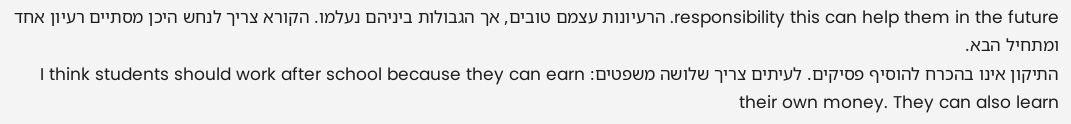responsibility this can help them in the future. הרעיונות עצמם טובים, אך הגבולות ביניהם נעלמו. הקורא צריך לנחש היכן מסתיים רעיון אחד ומתחיל הבא.
התיקון אינו בהכרח להוסיף פסיקים. לעיתים צריך שלושה משפטים: I think students should work after school because they can earn their own money. They can also learn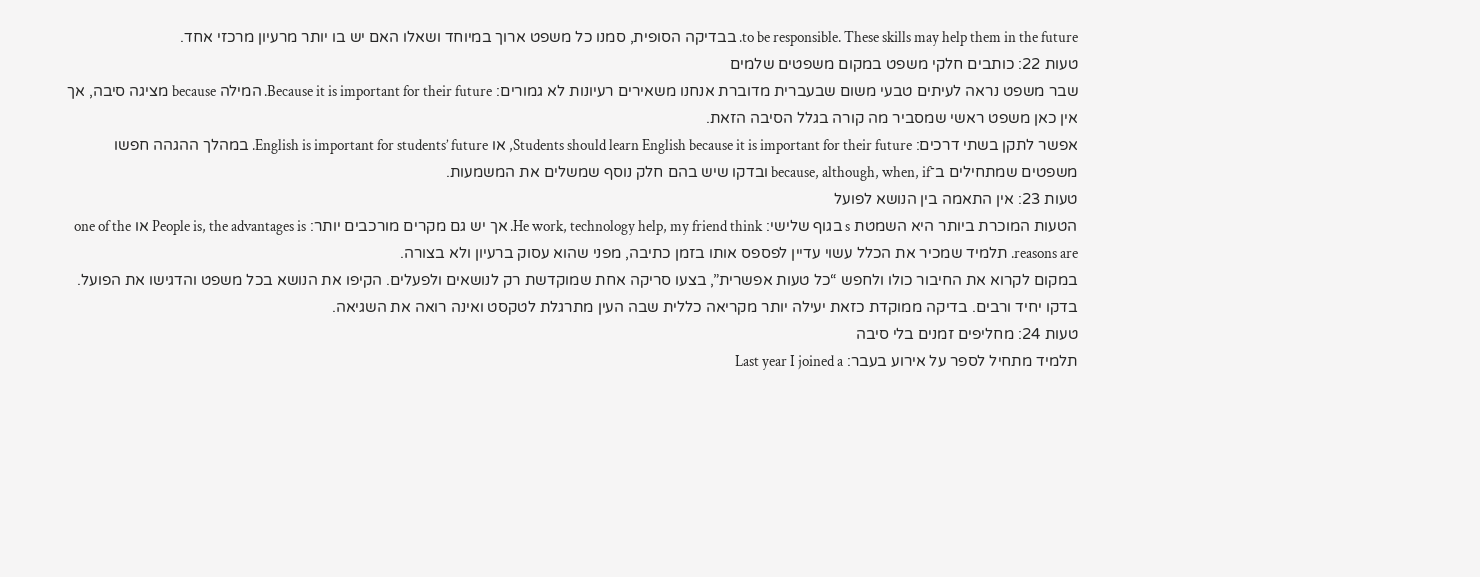to be responsible. These skills may help them in the future. בבדיקה הסופית, סמנו כל משפט ארוך במיוחד ושאלו האם יש בו יותר מרעיון מרכזי אחד.
טעות 22: כותבים חלקי משפט במקום משפטים שלמים
שבר משפט נראה לעיתים טבעי משום שבעברית מדוברת אנחנו משאירים רעיונות לא גמורים: Because it is important for their future. המילה because מציגה סיבה, אך אין כאן משפט ראשי שמסביר מה קורה בגלל הסיבה הזאת.
אפשר לתקן בשתי דרכים: Students should learn English because it is important for their future, או English is important for students’ future. במהלך ההגהה חפשו משפטים שמתחילים ב־because, although, when, if ובדקו שיש בהם חלק נוסף שמשלים את המשמעות.
טעות 23: אין התאמה בין הנושא לפועל
הטעות המוכרת ביותר היא השמטת s בגוף שלישי: He work, technology help, my friend think. אך יש גם מקרים מורכבים יותר: People is, the advantages is או one of the reasons are. תלמיד שמכיר את הכלל עשוי עדיין לפספס אותו בזמן כתיבה, מפני שהוא עסוק ברעיון ולא בצורה.
במקום לקרוא את החיבור כולו ולחפש “כל טעות אפשרית”, בצעו סריקה אחת שמוקדשת רק לנושאים ולפעלים. הקיפו את הנושא בכל משפט והדגישו את הפועל. בדקו יחיד ורבים. בדיקה ממוקדת כזאת יעילה יותר מקריאה כללית שבה העין מתרגלת לטקסט ואינה רואה את השגיאה.
טעות 24: מחליפים זמנים בלי סיבה
תלמיד מתחיל לספר על אירוע בעבר: Last year I joined a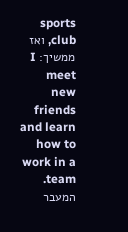sports club, ואז ממשיך: I meet new friends and learn how to work in a team. המעבר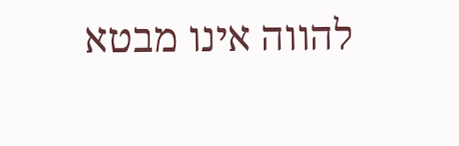להווה אינו מבטא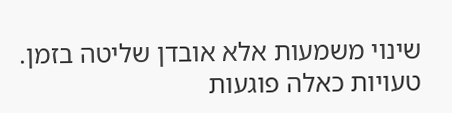שינוי משמעות אלא אובדן שליטה בזמן. טעויות כאלה פוגעות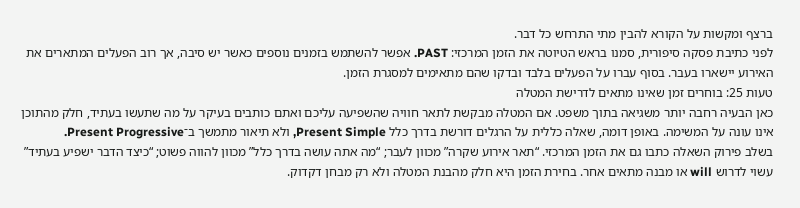ברצף ומקשות על הקורא להבין מתי התרחש כל דבר.
לפני כתיבת פסקה סיפורית, סמנו בראש הטיוטה את הזמן המרכזי: PAST. אפשר להשתמש בזמנים נוספים כאשר יש סיבה, אך רוב הפעלים המתארים את האירוע יישארו בעבר. בסוף עברו על הפעלים בלבד ובדקו שהם מתאימים למסגרת הזמן.
טעות 25: בוחרים זמן שאינו מתאים לדרישת המטלה
כאן הבעיה רחבה יותר משגיאה בתוך משפט. אם המטלה מבקשת לתאר חוויה שהשפיעה עליכם ואתם כותבים בעיקר על מה שתעשו בעתיד, חלק מהתוכן אינו עונה על המשימה. באופן דומה, שאלה כללית על הרגלים דורשת בדרך כלל Present Simple, ולא תיאור מתמשך ב־Present Progressive.
בשלב פירוק השאלה כתבו גם את הזמן המרכזי. “תאר אירוע שקרה” מכוון לעבר; “מה אתה עושה בדרך כלל” מכוון להווה פשוט; “כיצד הדבר ישפיע בעתיד” עשוי לדרוש will או מבנה מתאים אחר. בחירת הזמן היא חלק מהבנת המטלה ולא רק מבחן דקדוק.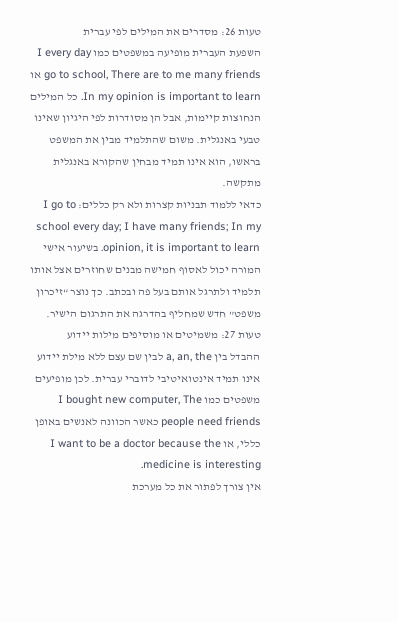טעות 26: מסדרים את המילים לפי עברית
השפעת העברית מופיעה במשפטים כמו I every day go to school, There are to me many friends או In my opinion is important to learn. כל המילים הנחוצות קיימות, אבל הן מסודרות לפי היגיון שאינו טבעי באנגלית. משום שהתלמיד מבין את המשפט בראשו, הוא אינו תמיד מבחין שהקורא באנגלית מתקשה.
כדאי ללמוד תבניות קצרות ולא רק כללים: I go to school every day; I have many friends; In my opinion, it is important to learn. בשיעור אישי המורה יכול לאסוף חמישה מבנים שחוזרים אצל אותו תלמיד ולתרגל אותם בעל פה ובכתב. כך נוצר “זיכרון משפט” חדש שמחליף בהדרגה את התרגום הישיר.
טעות 27: משמיטים או מוסיפים מילות יידוע
ההבדל בין a, an, the לבין שם עצם ללא מילת יידוע אינו תמיד אינטואיטיבי לדוברי עברית. לכן מופיעים משפטים כמו I bought new computer, The people need friends כאשר הכוונה לאנשים באופן כללי, או I want to be a doctor because the medicine is interesting.
אין צורך לפתור את כל מערכת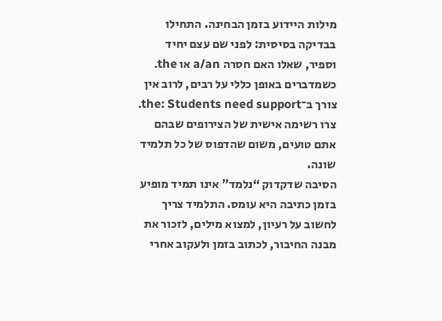מילות היידוע בזמן הבחינה. התחילו בבדיקה בסיסית: לפני שם עצם יחיד וספיר, שאלו האם חסרה a/an או the. כשמדברים באופן כללי על רבים, לרוב אין צורך ב־the: Students need support. צרו רשימה אישית של הצירופים שבהם אתם טועים, משום שהדפוס של כל תלמיד שונה.
הסיבה שדקדוק “נלמד” אינו תמיד מופיע בזמן כתיבה היא עומס. התלמיד צריך לחשוב על רעיון, למצוא מילים, לזכור את מבנה החיבור, לכתוב בזמן ולעקוב אחרי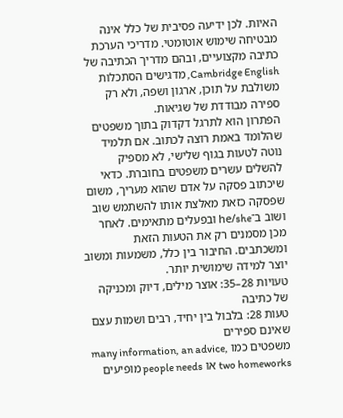האיות. לכן ידיעה פסיבית של כלל אינה מבטיחה שימוש אוטומטי. מדריכי הערכת כתיבה מקצועיים, ובהם מדריך הכתיבה של Cambridge English, מדגישים הסתכלות משולבת על תוכן, ארגון ושפה, ולא רק ספירה מבודדת של שגיאות.
הפתרון הוא לתרגל דקדוק בתוך משפטים שהלומד באמת רוצה לכתוב. אם תלמיד נוטה לטעות בגוף שלישי, לא מספיק להשלים עשרים משפטים בחוברת. כדאי שיכתוב פסקה על אדם שהוא מעריך, משום שפסקה כזאת מאלצת אותו להשתמש שוב ושוב ב־he/she ובפעלים מתאימים. לאחר מכן מסמנים רק את הטעות הזאת ומשכתבים. החיבור בין כלל, משמעות ומשוב יוצר למידה שימושית יותר.
טעויות 28–35: אוצר מילים, דיוק ומכניקה של כתיבה
טעות 28: בלבול בין יחיד, רבים ושמות עצם שאינם ספירים
משפטים כמו many information, an advice, two homeworks או people needs מופיעים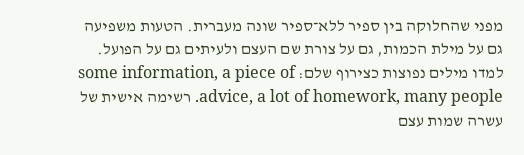מפני שהחלוקה בין ספיר ללא־ספיר שונה מעברית. הטעות משפיעה גם על מילת הכמות, גם על צורת שם העצם ולעיתים גם על הפועל.
למדו מילים נפוצות כצירוף שלם: some information, a piece of advice, a lot of homework, many people. רשימה אישית של עשרה שמות עצם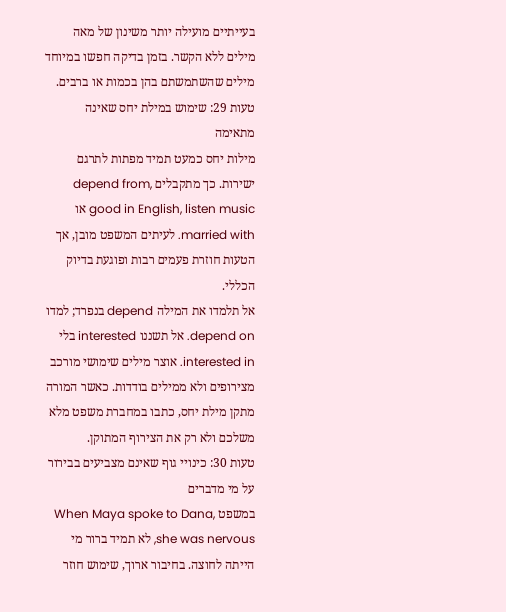בעייתיים מועילה יותר משינון של מאה מילים ללא הקשר. בזמן בדיקה חפשו במיוחד מילים שהשתמשתם בהן בכמות או ברבים.
טעות 29: שימוש במילת יחס שאינה מתאימה
מילות יחס כמעט תמיד מפתות לתרגם ישירות. כך מתקבלים depend from, good in English, listen music או married with. לעיתים המשפט מובן, אך הטעות חוזרת פעמים רבות ופוגעת בדיוק הכללי.
אל תלמדו את המילה depend בנפרד; למדו depend on. אל תשננו interested בלי interested in. אוצר מילים שימושי מורכב מצירופים ולא ממילים בודדות. כאשר המורה מתקן מילת יחס, כתבו במחברת משפט מלא משלכם ולא רק את הצירוף המתוקן.
טעות 30: כינויי גוף שאינם מצביעים בבירור על מי מדברים
במשפט When Maya spoke to Dana, she was nervous, לא תמיד ברור מי הייתה לחוצה. בחיבור ארוך, שימוש חוזר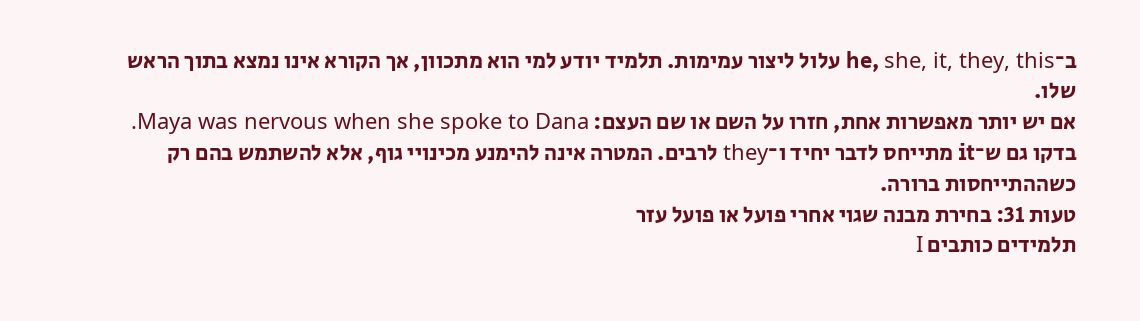ב־he, she, it, they, this עלול ליצור עמימות. תלמיד יודע למי הוא מתכוון, אך הקורא אינו נמצא בתוך הראש שלו.
אם יש יותר מאפשרות אחת, חזרו על השם או שם העצם: Maya was nervous when she spoke to Dana. בדקו גם ש־it מתייחס לדבר יחיד ו־they לרבים. המטרה אינה להימנע מכינויי גוף, אלא להשתמש בהם רק כשההתייחסות ברורה.
טעות 31: בחירת מבנה שגוי אחרי פועל או פועל עזר
תלמידים כותבים I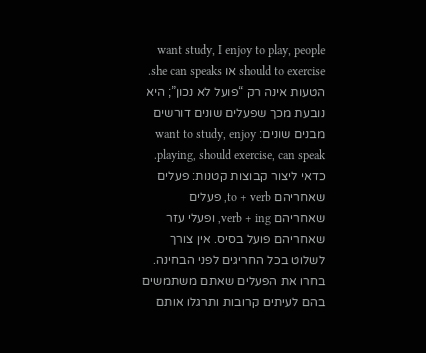want study, I enjoy to play, people should to exercise או she can speaks. הטעות אינה רק “פועל לא נכון”; היא נובעת מכך שפעלים שונים דורשים מבנים שונים: want to study, enjoy playing, should exercise, can speak.
כדאי ליצור קבוצות קטנות: פעלים שאחריהם to + verb, פעלים שאחריהם verb + ing, ופעלי עזר שאחריהם פועל בסיס. אין צורך לשלוט בכל החריגים לפני הבחינה. בחרו את הפעלים שאתם משתמשים בהם לעיתים קרובות ותרגלו אותם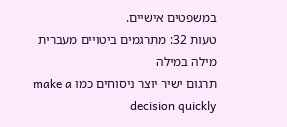במשפטים אישיים.
טעות 32: מתרגמים ביטויים מעברית מילה במילה
תרגום ישיר יוצר ניסוחים כמו make a decision quickly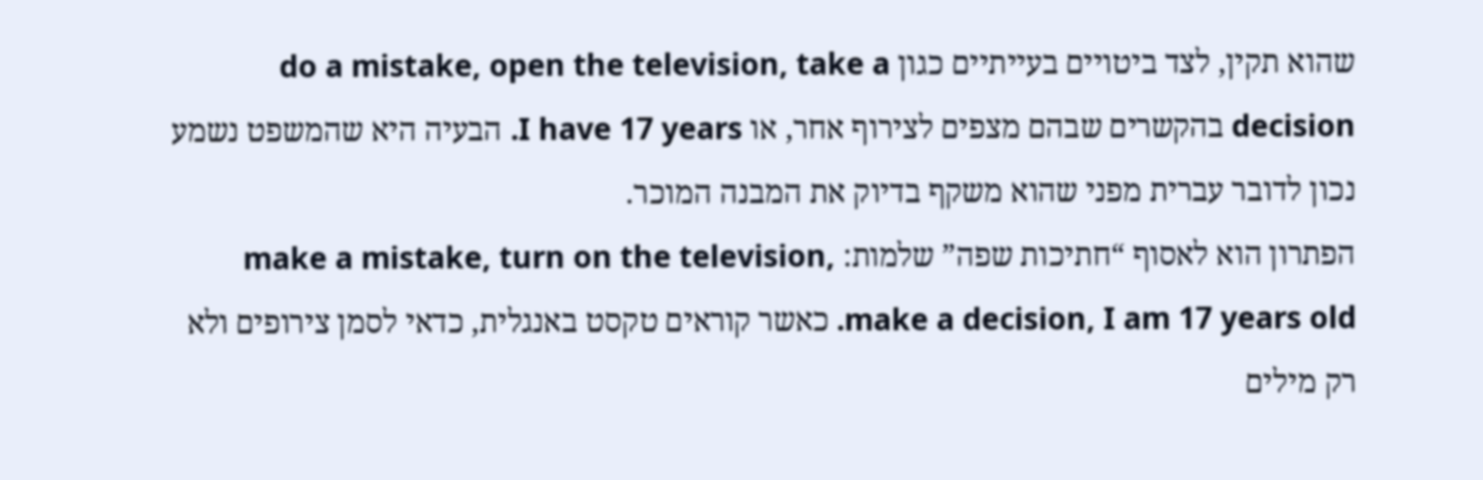שהוא תקין, לצד ביטויים בעייתיים כגון do a mistake, open the television, take a decision בהקשרים שבהם מצפים לצירוף אחר, או I have 17 years. הבעיה היא שהמשפט נשמע נכון לדובר עברית מפני שהוא משקף בדיוק את המבנה המוכר.
הפתרון הוא לאסוף “חתיכות שפה” שלמות: make a mistake, turn on the television, make a decision, I am 17 years old. כאשר קוראים טקסט באנגלית, כדאי לסמן צירופים ולא רק מילים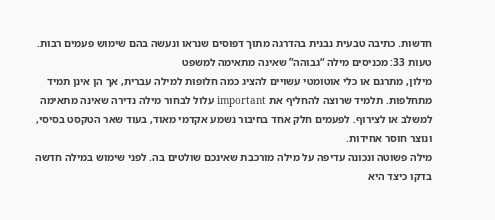חדשות. כתיבה טבעית נבנית בהדרגה מתוך דפוסים שנראו ונעשה בהם שימוש פעמים רבות.
טעות 33: מכניסים מילה “גבוהה” שאינה מתאימה למשפט
מילון, מתרגם או כלי אוטומטי עשויים להציג כמה חלופות למילה עברית, אך הן אינן תמיד מתחלפות. תלמיד שרוצה להחליף את important עלול לבחור מילה נדירה שאינה מתאימה למשלב או לצירוף. לפעמים חלק אחד בחיבור נשמע אקדמי מאוד, בעוד שאר הטקסט בסיסי, ונוצר חוסר אחידות.
מילה פשוטה ונכונה עדיפה על מילה מורכבת שאינכם שולטים בה. לפני שימוש במילה חדשה בדקו כיצד היא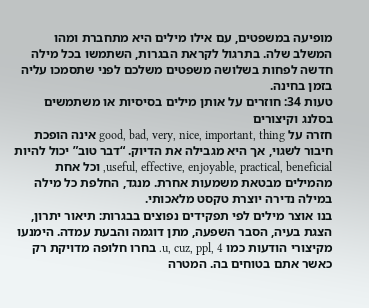מופיעה במשפטים, עם אילו מילים היא מתחברת ומהו המשלב שלה. בתרגול לקראת הבגרות, השתמשו בכל מילה חדשה לפחות בשלושה משפטים משלכם לפני שתסמכו עליה בזמן בחינה.
טעות 34: חוזרים על אותן מילים בסיסיות או משתמשים בסלנג וקיצורים
חזרה על good, bad, very, nice, important, thing אינה הופכת חיבור לשגוי, אך היא מגבילה את הדיוק. “דבר טוב” יכול להיות useful, effective, enjoyable, practical, beneficial, וכל אחת מהמילים מבטאת משמעות אחרת. מנגד, החלפת כל מילה במילה נדירה יוצרת טקסט מלאכותי.
בנו אוצר מילים לפי תפקידים נפוצים בבגרות: תיאור יתרון, הצגת בעיה, הסבר השפעה, מתן דוגמה והבעת עמדה. הימנעו מקיצורי הודעות כמו u, cuz, ppl, 4. בחרו חלופה מדויקת רק כאשר אתם בטוחים בה. המטרה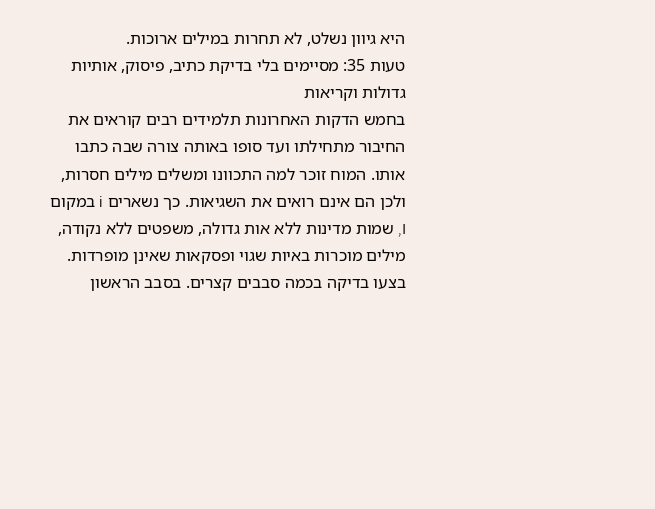היא גיוון נשלט, לא תחרות במילים ארוכות.
טעות 35: מסיימים בלי בדיקת כתיב, פיסוק, אותיות גדולות וקריאות
בחמש הדקות האחרונות תלמידים רבים קוראים את החיבור מתחילתו ועד סופו באותה צורה שבה כתבו אותו. המוח זוכר למה התכוונו ומשלים מילים חסרות, ולכן הם אינם רואים את השגיאות. כך נשארים i במקום I, שמות מדינות ללא אות גדולה, משפטים ללא נקודה, מילים מוכרות באיות שגוי ופסקאות שאינן מופרדות.
בצעו בדיקה בכמה סבבים קצרים. בסבב הראשון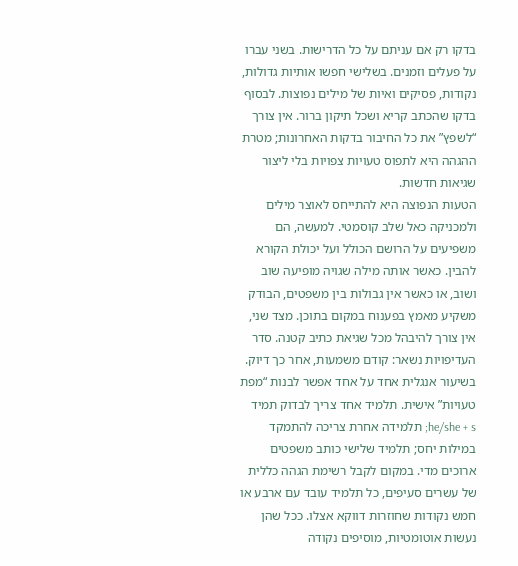בדקו רק אם עניתם על כל הדרישות. בשני עברו על פעלים וזמנים. בשלישי חפשו אותיות גדולות, נקודות, פסיקים ואיות של מילים נפוצות. לבסוף בדקו שהכתב קריא ושכל תיקון ברור. אין צורך “לשפץ” את כל החיבור בדקות האחרונות; מטרת ההגהה היא לתפוס טעויות צפויות בלי ליצור שגיאות חדשות.
הטעות הנפוצה היא להתייחס לאוצר מילים ולמכניקה כאל שלב קוסמטי. למעשה, הם משפיעים על הרושם הכולל ועל יכולת הקורא להבין. כאשר אותה מילה שגויה מופיעה שוב ושוב, או כאשר אין גבולות בין משפטים, הבודק משקיע מאמץ בפענוח במקום בתוכן. מצד שני, אין צורך להיבהל מכל שגיאת כתיב קטנה. סדר העדיפויות נשאר: קודם משמעות, אחר כך דיוק.
בשיעור אנגלית אחד על אחד אפשר לבנות “מפת טעויות” אישית. תלמיד אחד צריך לבדוק תמיד he/she + s; תלמידה אחרת צריכה להתמקד במילות יחס; תלמיד שלישי כותב משפטים ארוכים מדי. במקום לקבל רשימת הגהה כללית של עשרים סעיפים, כל תלמיד עובד עם ארבע או חמש נקודות שחוזרות דווקא אצלו. ככל שהן נעשות אוטומטיות, מוסיפים נקודה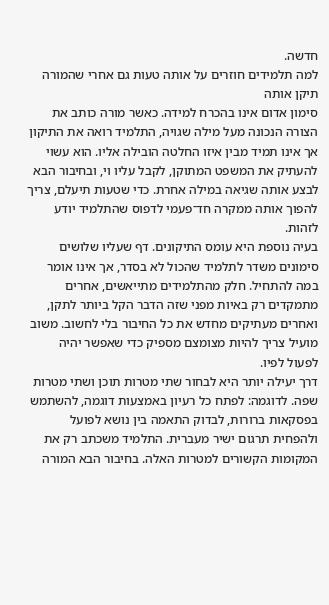חדשה.
למה תלמידים חוזרים על אותה טעות גם אחרי שהמורה תיקן אותה
סימון אדום אינו בהכרח למידה. כאשר מורה כותב את הצורה הנכונה מעל מילה שגויה, התלמיד רואה את התיקון אך אינו תמיד מבין איזו החלטה הובילה אליו. הוא עשוי להעתיק את המשפט המתוקן, לקבל עליו וי, ובחיבור הבא לבצע אותה שגיאה במילה אחרת. כדי שטעות תיעלם, צריך להפוך אותה ממקרה חד־פעמי לדפוס שהתלמיד יודע לזהות.
בעיה נוספת היא עומס התיקונים. דף שעליו שלושים סימונים משדר לתלמיד שהכול לא בסדר, אך אינו אומר במה להתחיל. חלק מהתלמידים מתייאשים, אחרים מתמקדים רק באיות מפני שזה הדבר הקל ביותר לתקן, ואחרים מעתיקים מחדש את כל החיבור בלי לחשוב. משוב מועיל צריך להיות מצומצם מספיק כדי שאפשר יהיה לפעול לפיו.
דרך יעילה יותר היא לבחור שתי מטרות תוכן ושתי מטרות שפה. לדוגמה: לפתח כל רעיון באמצעות דוגמה, להשתמש בפסקאות ברורות, לבדוק התאמה בין נושא לפועל ולהפחית תרגום ישיר מעברית. התלמיד משכתב רק את המקומות הקשורים למטרות האלה. בחיבור הבא המורה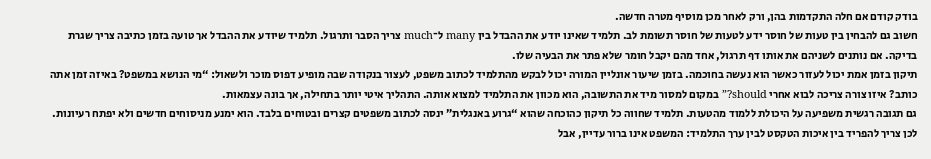בודק קודם אם חלה התקדמות בהן, ורק לאחר מכן מוסיף מטרה חדשה.
חשוב גם להבחין בין טעות של חוסר ידע לטעות של חוסר תשומת לב. תלמיד שאינו יודע את ההבדל בין many ל־much צריך הסבר ותרגול. תלמיד שיודע את ההבדל אך טועה בזמן כתיבה צריך שגרת בדיקה. אם נותנים לשניהם את אותו דף תרגול, אחד מהם יקבל חומר שלא פתר את הבעיה שלו.
תיקון בזמן אמת יכול לעזור כאשר הוא נעשה בחוכמה. בזמן שיעור אונליין המורה יכול לבקש מהתלמיד לכתוב משפט, לעצור בנקודה שבה מופיע דפוס מוכר ולשאול: “מי הנושא במשפט? באיזה זמן אתה כותב? איזו צורה צריכה לבוא אחרי should?” במקום למסור מיד את התשובה, הוא מכוון את התלמיד למצוא אותה. התהליך איטי יותר בתחילה, אך בונה עצמאות.
גם תגובה רגשית משפיעה על היכולת ללמוד מהטעות. תלמיד שחווה כל תיקון כהוכחה שהוא “גרוע באנגלית” ינסה לכתוב משפטים קצרים ובטוחים בלבד. הוא ימנע מניסוחים חדשים ולא יפתח רעיונות. לכן צריך להפריד בין איכות הטקסט לבין ערך התלמיד: המשפט אינו ברור עדיין, אבל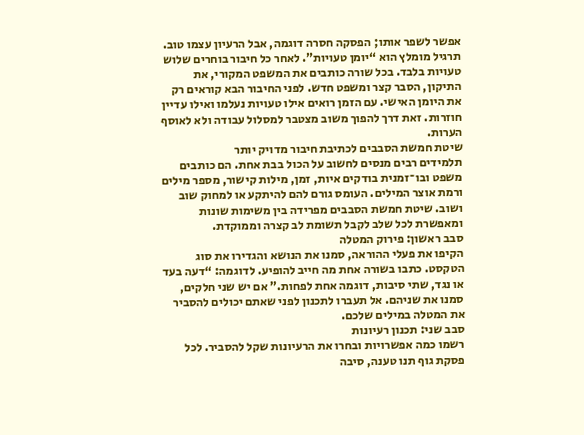אפשר לשפר אותו; הפסקה חסרה דוגמה, אבל הרעיון עצמו טוב.
תרגיל מומלץ הוא “יומן טעויות”. לאחר כל חיבור בוחרים שלוש טעויות בלבד. בכל שורה כותבים את המשפט המקורי, את התיקון, הסבר קצר ומשפט חדש. לפני החיבור הבא קוראים רק את היומן האישי. עם הזמן רואים אילו טעויות נעלמו ואילו עדיין חוזרות. זאת דרך להפוך משוב מצטבר למסלול עבודה ולא לאוסף הערות.
שיטת חמשת הסבבים לכתיבת חיבור מדויק יותר
תלמידים רבים מנסים לחשוב על הכול בבת אחת. הם כותבים משפט ובו־זמנית בודקים איות, זמן, מילות קישור, מספר מילים ורמת אוצר המילים. העומס גורם להם להיתקע או למחוק שוב ושוב. שיטת חמשת הסבבים מפרידה בין משימות שונות ומאפשרת לכל שלב לקבל תשומת לב קצרה וממוקדת.
סבב ראשון: פירוק המטלה
הקיפו את פעלי ההוראה, סמנו את הנושא והגדירו את סוג הטקסט. כתבו בשורה אחת מה חייב להופיע. לדוגמה: “דעה בעד או נגד, שתי סיבות, דוגמה אחת לפחות.” אם יש שני חלקים, סמנו את שניהם. אל תעברו לתכנון לפני שאתם יכולים להסביר את המטלה במילים שלכם.
סבב שני: תכנון רעיונות
רשמו כמה אפשרויות ובחרו את הרעיונות שקל להסביר. לכל פסקת גוף תנו טענה, סיבה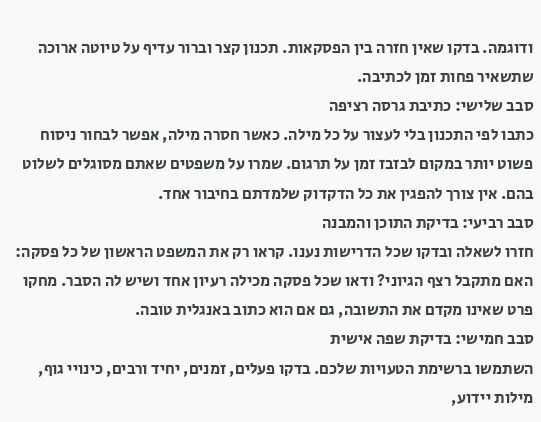ודוגמה. בדקו שאין חזרה בין הפסקאות. תכנון קצר וברור עדיף על טיוטה ארוכה שתשאיר פחות זמן לכתיבה.
סבב שלישי: כתיבת גרסה רציפה
כתבו לפי התכנון בלי לעצור על כל מילה. כאשר חסרה מילה, אפשר לבחור ניסוח פשוט יותר במקום לבזבז זמן על תרגום. שמרו על משפטים שאתם מסוגלים לשלוט בהם. אין צורך להפגין את כל הדקדוק שלמדתם בחיבור אחד.
סבב רביעי: בדיקת התוכן והמבנה
חזרו לשאלה ובדקו שכל הדרישות נענו. קראו רק את המשפט הראשון של כל פסקה: האם מתקבל רצף הגיוני? ודאו שכל פסקה מכילה רעיון אחד ושיש לה הסבר. מחקו פרט שאינו מקדם את התשובה, גם אם הוא כתוב באנגלית טובה.
סבב חמישי: בדיקת שפה אישית
השתמשו ברשימת הטעויות שלכם. בדקו פעלים, זמנים, יחיד ורבים, כינויי גוף, מילות יידוע,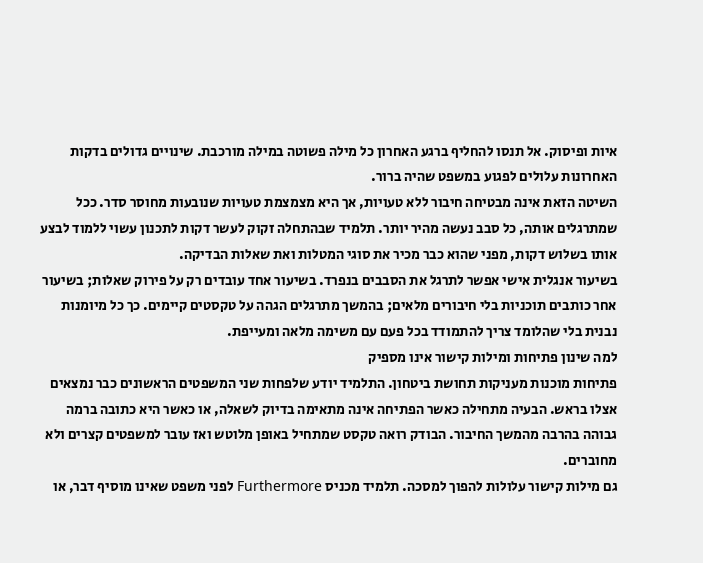איות ופיסוק. אל תנסו להחליף ברגע האחרון כל מילה פשוטה במילה מורכבת. שינויים גדולים בדקות האחרונות עלולים לפגוע במשפט שהיה ברור.
השיטה הזאת אינה מבטיחה חיבור ללא טעויות, אך היא מצמצמת טעויות שנובעות מחוסר סדר. ככל שמתרגלים אותה, כל סבב נעשה מהיר יותר. תלמיד שבהתחלה זקוק לעשר דקות לתכנון עשוי ללמוד לבצע אותו בשלוש דקות, מפני שהוא כבר מכיר את סוגי המטלות ואת שאלות הבדיקה.
בשיעור אנגלית אישי אפשר לתרגל את הסבבים בנפרד. בשיעור אחד עובדים רק על פירוק שאלות; בשיעור אחר כותבים תוכניות בלי חיבורים מלאים; בהמשך מתרגלים הגהה על טקסטים קיימים. כך כל מיומנות נבנית בלי שהלומד צריך להתמודד בכל פעם עם משימה מלאה ומעייפת.
למה שינון פתיחות ומילות קישור אינו מספיק
פתיחות מוכנות מעניקות תחושת ביטחון. התלמיד יודע שלפחות שני המשפטים הראשונים כבר נמצאים אצלו בראש. הבעיה מתחילה כאשר הפתיחה אינה מתאימה בדיוק לשאלה, או כאשר היא כתובה ברמה גבוהה בהרבה מהמשך החיבור. הבודק רואה טקסט שמתחיל באופן מלוטש ואז עובר למשפטים קצרים ולא מחוברים.
גם מילות קישור עלולות להפוך למסכה. תלמיד מכניס Furthermore לפני משפט שאינו מוסיף דבר, או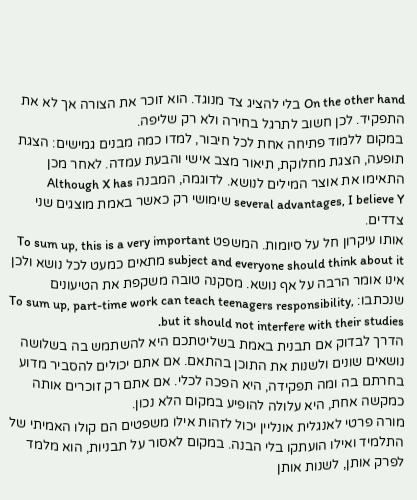On the other hand בלי להציג צד מנוגד. הוא זוכר את הצורה אך לא את התפקיד. לכן חשוב לתרגל בחירה ולא רק שליפה.
במקום ללמוד פתיחה אחת לכל חיבור, למדו כמה מבנים גמישים: הצגת תופעה, הצגת מחלוקת, תיאור מצב אישי והבעת עמדה. לאחר מכן התאימו את אוצר המילים לנושא. לדוגמה, המבנה Although X has several advantages, I believe Y שימושי רק כאשר באמת מוצגים שני צדדים.
אותו עיקרון חל על סיומות. המשפט To sum up, this is a very important subject and everyone should think about it מתאים כמעט לכל נושא ולכן אינו אומר הרבה על אף נושא. מסקנה טובה משקפת את הטיעונים שנכתבו: To sum up, part-time work can teach teenagers responsibility, but it should not interfere with their studies.
הדרך לבדוק אם תבנית באמת בשליטתכם היא להשתמש בה בשלושה נושאים שונים ולשנות את התוכן בהתאם. אם אתם יכולים להסביר מדוע בחרתם בה ומה תפקידה, היא הפכה לכלי. אם אתם רק זוכרים אותה כמקשה אחת, היא עלולה להופיע במקום הלא נכון.
מורה פרטי לאנגלית אונליין יכול לזהות אילו משפטים הם קולו האמיתי של התלמיד ואילו הועתקו בלי הבנה. במקום לאסור על תבניות, הוא מלמד לפרק אותן, לשנות אותן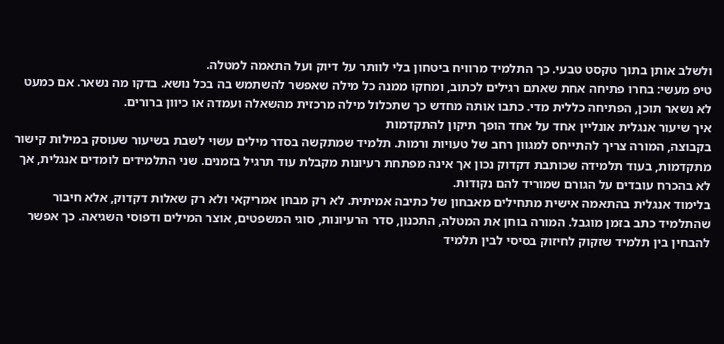ולשלב אותן בתוך טקסט טבעי. כך התלמיד מרוויח ביטחון בלי לוותר על דיוק ועל התאמה למטלה.
טיפ מעשי: בחרו פתיחה אחת שאתם רגילים לכתוב, ומחקו ממנה כל מילה שאפשר להשתמש בה בכל נושא. בדקו מה נשאר. אם כמעט לא נשאר תוכן, הפתיחה כללית מדי. כתבו אותה מחדש כך שתכלול מילה מרכזית מהשאלה ועמדה או כיוון ברורים.
איך שיעור אנגלית אונליין אחד על אחד הופך תיקון להתקדמות
בקבוצה, המורה צריך להתייחס למגוון רחב של טעויות ורמות. תלמיד שמתקשה בסדר מילים עשוי לשבת בשיעור שעוסק במילות קישור מתקדמות, בעוד תלמידה שכותבת דקדוק נכון אך אינה מפתחת רעיונות מקבלת עוד תרגיל בזמנים. שני התלמידים לומדים אנגלית, אך לא בהכרח עובדים על הגורם שמוריד להם נקודות.
בלימוד אנגלית בהתאמה אישית מתחילים מאבחון של כתיבה אמיתית. לא רק מבחן אמריקאי ולא רק שאלות דקדוק, אלא חיבור שהתלמיד כתב בזמן מוגבל. המורה בוחן את המטלה, התכנון, סדר הרעיונות, סוגי המשפטים, אוצר המילים ודפוסי השגיאה. כך אפשר להבחין בין תלמיד שזקוק לחיזוק בסיסי לבין תלמיד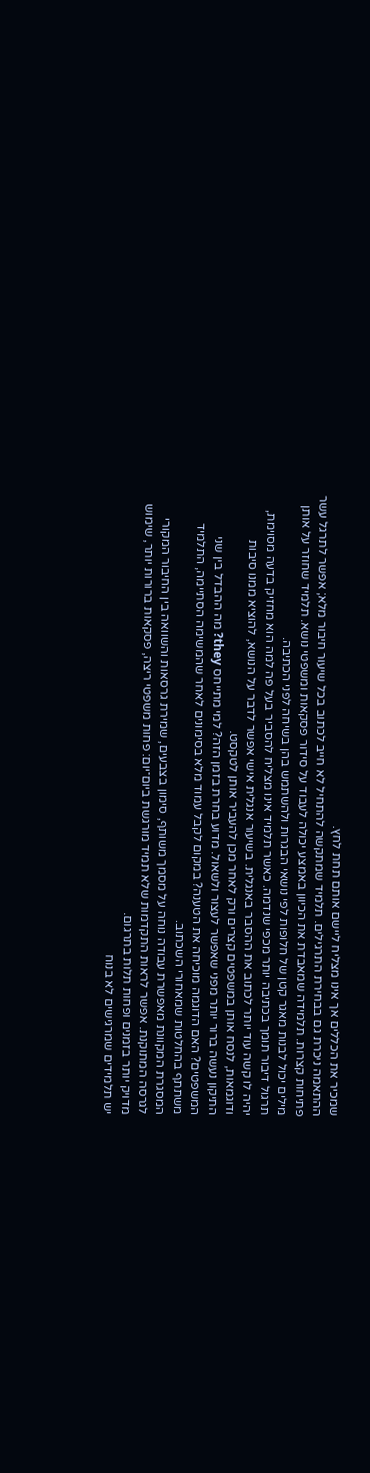שמכיר את הכללים אך אינו מצליח ליישם אותם תחת לחץ.
ההתאמה ניכרת גם בבחירת התרגילים. תלמיד שמתקשה להתחיל לא חייב לכתוב בכל שיעור חיבור מלא; אפשר לתרגל עשר פתיחות קצרות. תלמידה שמאבדת את הכיוון באמצע יכולה לעבוד על סידור פסקאות ומשפטי נושא. תלמיד שחוזר על אותן מילים יכול לבנות מאגר קטן של חלופות לפי נושאי הבגרות ולהשתמש בהן בשיחה לפני הכתיבה.
תרגול דיבור תומך בכתיבה יותר מכפי שנדמה. כאשר תלמיד אינו מצליח להסביר בעל פה למה הוא מחזיק בדעה מסוימת, יהיה לו קשה עוד יותר לכתוב את ההסבר באנגלית. בשיעור אנגלית אישי אפשר לדבר על הנושא, להוציא ממנו סיבות ודוגמאות, לנסח אותן במשפטים קצרים ורק לאחר מכן להעביר אותן לטקסט.
התיקון נעשה ברור יותר מפני שאפשר לעצור ולשאול. מדוע בחרת בזמן הזה? למי מתייחס they? מה ההבדל בין שני המשפטים? האם הדוגמה מוכיחה את הטענה? במקום לקבל עמוד מלא בסימונים לאחר שהמשימה הסתיימה, התלמיד משתתף בהחלטות שמאחורי השכתוב.
המסגרת המקוונת מאפשרת עבודה נוחה על מסמך משותף, סימון בצבעים, שמירת גרסאות והשוואה בין החיבור המקורי לגרסה המתוקנת. אפשר לראות התקדמות שלא תמיד מורגשת ביום־יום: פחות משפטי ריצה, פסקאות ברורות יותר, שימוש מדויק יותר בזמנים ופחות תלות בתרגום.
יש תלמידים שמרגישים לא בנוח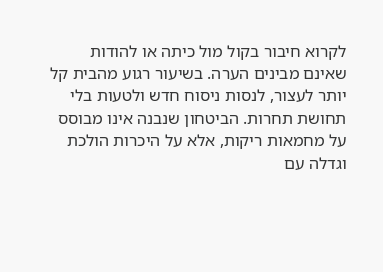לקרוא חיבור בקול מול כיתה או להודות שאינם מבינים הערה. בשיעור רגוע מהבית קל יותר לעצור, לנסות ניסוח חדש ולטעות בלי תחושת תחרות. הביטחון שנבנה אינו מבוסס על מחמאות ריקות, אלא על היכרות הולכת וגדלה עם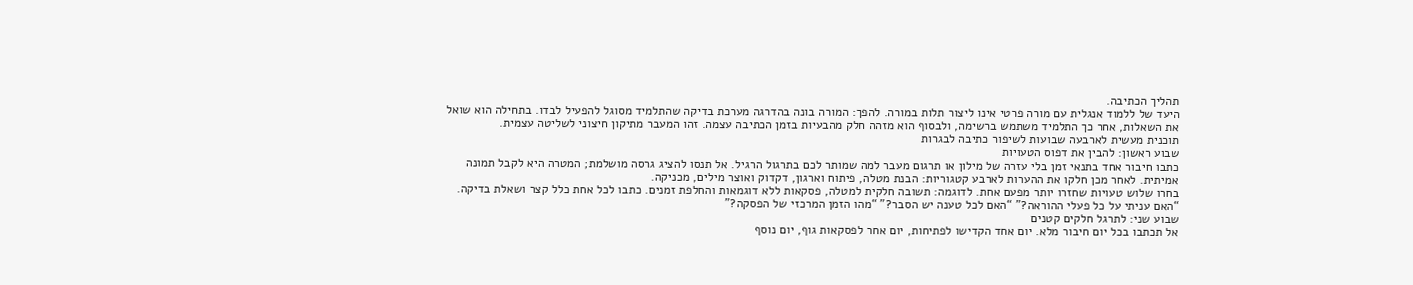תהליך הכתיבה.
היעד של ללמוד אנגלית עם מורה פרטי אינו ליצור תלות במורה. להפך: המורה בונה בהדרגה מערכת בדיקה שהתלמיד מסוגל להפעיל לבדו. בתחילה הוא שואל את השאלות, אחר כך התלמיד משתמש ברשימה, ולבסוף הוא מזהה חלק מהבעיות בזמן הכתיבה עצמה. זהו המעבר מתיקון חיצוני לשליטה עצמית.
תוכנית מעשית לארבעה שבועות לשיפור כתיבה לבגרות
שבוע ראשון: להבין את דפוס הטעויות
כתבו חיבור אחד בתנאי זמן בלי עזרה של מילון או תרגום מעבר למה שמותר לכם בתרגול הרגיל. אל תנסו להציג גרסה מושלמת; המטרה היא לקבל תמונה אמיתית. לאחר מכן חלקו את ההערות לארבע קטגוריות: הבנת מטלה, פיתוח וארגון, דקדוק ואוצר מילים, מכניקה.
בחרו שלוש טעויות שחזרו יותר מפעם אחת. לדוגמה: תשובה חלקית למטלה, פסקאות ללא דוגמאות והחלפת זמנים. כתבו לכל אחת כלל קצר ושאלת בדיקה. “האם עניתי על כל פעלי ההוראה?” “האם לכל טענה יש הסבר?” “מהו הזמן המרכזי של הפסקה?”
שבוע שני: לתרגל חלקים קטנים
אל תכתבו בכל יום חיבור מלא. יום אחד הקדישו לפתיחות, יום אחר לפסקאות גוף, יום נוסף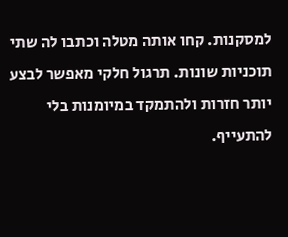למסקנות. קחו אותה מטלה וכתבו לה שתי תוכניות שונות. תרגול חלקי מאפשר לבצע יותר חזרות ולהתמקד במיומנות בלי להתעייף.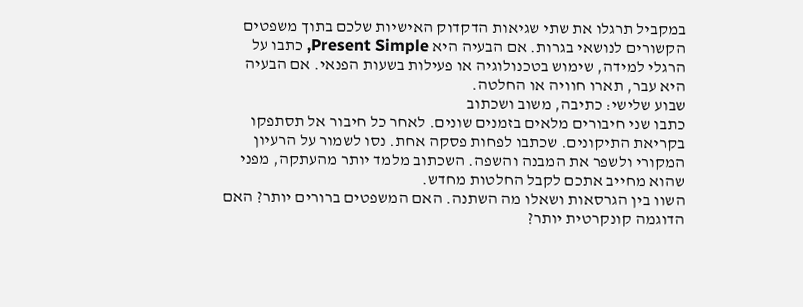במקביל תרגלו את שתי שגיאות הדקדוק האישיות שלכם בתוך משפטים הקשורים לנושאי בגרות. אם הבעיה היא Present Simple, כתבו על הרגלי למידה, שימוש בטכנולוגיה או פעילות בשעות הפנאי. אם הבעיה היא עבר, תארו חוויה או החלטה.
שבוע שלישי: כתיבה, משוב ושכתוב
כתבו שני חיבורים מלאים בזמנים שונים. לאחר כל חיבור אל תסתפקו בקריאת התיקונים. שכתבו לפחות פסקה אחת. נסו לשמור על הרעיון המקורי ולשפר את המבנה והשפה. השכתוב מלמד יותר מהעתקה, מפני שהוא מחייב אתכם לקבל החלטות מחדש.
השוו בין הגרסאות ושאלו מה השתנה. האם המשפטים ברורים יותר? האם הדוגמה קונקרטית יותר?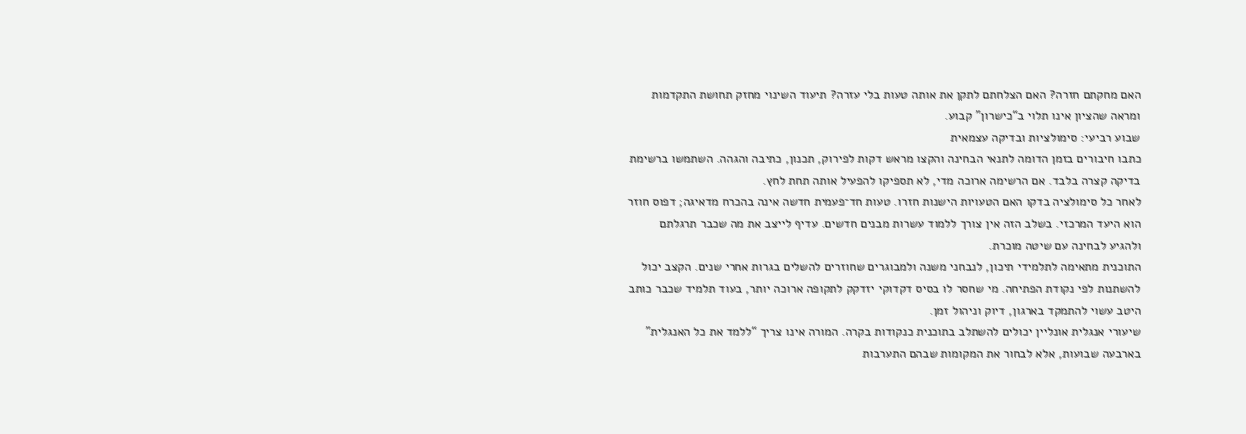האם מחקתם חזרה? האם הצלחתם לתקן את אותה טעות בלי עזרה? תיעוד השינוי מחזק תחושת התקדמות ומראה שהציון אינו תלוי ב“כישרון” קבוע.
שבוע רביעי: סימולציות ובדיקה עצמאית
כתבו חיבורים בזמן הדומה לתנאי הבחינה והקצו מראש דקות לפירוק, תכנון, כתיבה והגהה. השתמשו ברשימת בדיקה קצרה בלבד. אם הרשימה ארוכה מדי, לא תספיקו להפעיל אותה תחת לחץ.
לאחר כל סימולציה בדקו האם הטעויות הישנות חזרו. טעות חד־פעמית חדשה אינה בהכרח מדאיגה; דפוס חוזר הוא היעד המרכזי. בשלב הזה אין צורך ללמוד עשרות מבנים חדשים. עדיף לייצב את מה שכבר תרגלתם ולהגיע לבחינה עם שיטה מוכרת.
התוכנית מתאימה לתלמידי תיכון, לנבחני משנה ולמבוגרים שחוזרים להשלים בגרות אחרי שנים. הקצב יכול להשתנות לפי נקודת הפתיחה. מי שחסר לו בסיס דקדוקי יזדקק לתקופה ארוכה יותר, בעוד תלמיד שכבר כותב היטב עשוי להתמקד בארגון, דיוק וניהול זמן.
שיעורי אנגלית אונליין יכולים להשתלב בתוכנית כנקודות בקרה. המורה אינו צריך “ללמד את כל האנגלית” בארבעה שבועות, אלא לבחור את המקומות שבהם התערבות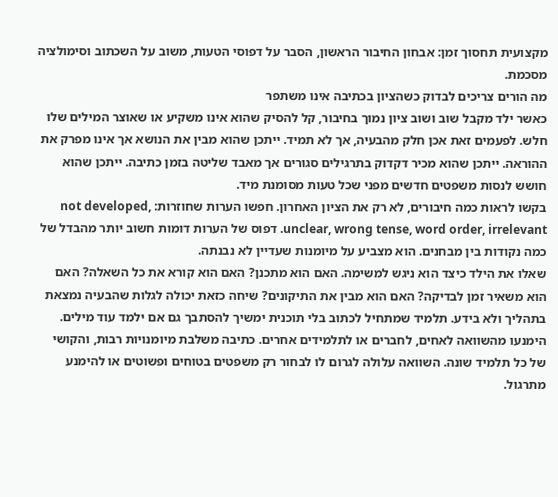מקצועית תחסוך זמן: אבחון החיבור הראשון, הסבר על דפוסי הטעות, משוב על השכתוב וסימולציה מסכמת.
מה הורים צריכים לבדוק כשהציון בכתיבה אינו משתפר
כאשר ילד מקבל שוב ושוב ציון נמוך בחיבור, קל להסיק שהוא אינו משקיע או שאוצר המילים שלו חלש. לפעמים זאת אכן חלק מהבעיה, אך לא תמיד. ייתכן שהוא מבין את הנושא אך אינו מפרק את ההוראה. ייתכן שהוא מכיר דקדוק בתרגילים סגורים אך מאבד שליטה בזמן כתיבה. ייתכן שהוא חושש לנסות משפטים חדשים מפני שכל טעות מסומנת מיד.
בקשו לראות כמה חיבורים, לא רק את הציון האחרון. חפשו הערות שחוזרות: not developed, unclear, wrong tense, word order, irrelevant. דפוס של הערות דומות חשוב יותר מהבדל של כמה נקודות בין מבחנים. הוא מצביע על מיומנות שעדיין לא נבנתה.
שאלו את הילד כיצד הוא ניגש למשימה. האם הוא מתכנן? האם הוא קורא את כל השאלה? האם הוא משאיר זמן לבדיקה? האם הוא מבין את התיקונים? שיחה כזאת יכולה לגלות שהבעיה נמצאת בתהליך ולא בידע. תלמיד שמתחיל לכתוב בלי תוכנית ימשיך להסתבך גם אם ילמד עוד מילים.
הימנעו מהשוואה לאחים, לחברים או לתלמידים אחרים. כתיבה משלבת מיומנויות רבות, והקושי של כל תלמיד שונה. השוואה עלולה לגרום לו לבחור רק משפטים בטוחים ופשוטים או להימנע מתרגול.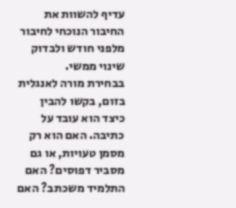עדיף להשוות את החיבור הנוכחי לחיבור מלפני חודש ולבדוק שינוי ממשי.
בבחירת מורה לאנגלית בזום, בקשו להבין כיצד הוא עובד על כתיבה. האם הוא רק מסמן טעויות, או גם מסביר דפוסים? האם התלמיד משכתב? האם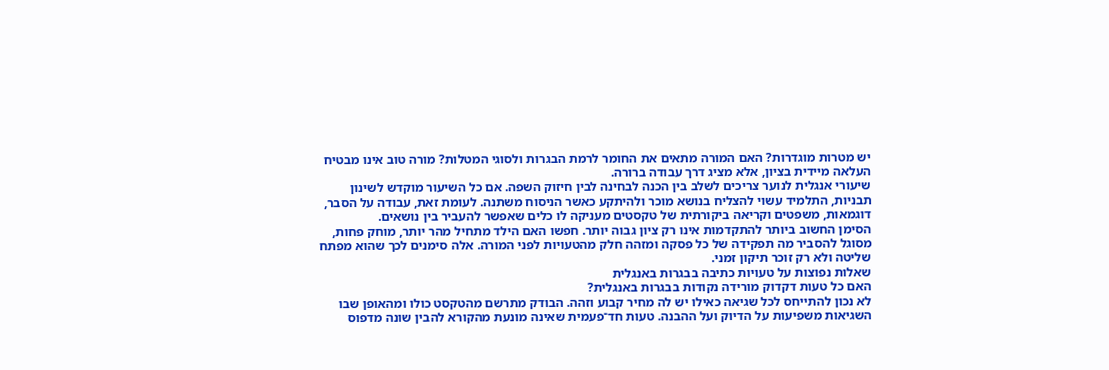יש מטרות מוגדרות? האם המורה מתאים את החומר לרמת הבגרות ולסוגי המטלות? מורה טוב אינו מבטיח העלאה מיידית בציון, אלא מציג דרך עבודה ברורה.
שיעורי אנגלית לנוער צריכים לשלב בין הכנה לבחינה לבין חיזוק השפה. אם כל השיעור מוקדש לשינון תבניות, התלמיד עשוי להצליח בנושא מוכר ולהיתקע כאשר הניסוח משתנה. לעומת זאת, עבודה על הסבר, דוגמאות, משפטים וקריאה ביקורתית של טקסטים מעניקה לו כלים שאפשר להעביר בין נושאים.
הסימן החשוב ביותר להתקדמות אינו רק ציון גבוה יותר. חפשו האם הילד מתחיל מהר יותר, מוחק פחות, מסוגל להסביר מה תפקידה של כל פסקה ומזהה חלק מהטעויות לפני המורה. אלה סימנים לכך שהוא מפתח שליטה ולא רק זוכר תיקון זמני.
שאלות נפוצות על טעויות כתיבה בבגרות באנגלית
האם כל טעות דקדוק מורידה נקודות בבגרות באנגלית?
לא נכון להתייחס לכל שגיאה כאילו יש לה מחיר קבוע וזהה. הבודק מתרשם מהטקסט כולו ומהאופן שבו השגיאות משפיעות על הדיוק ועל ההבנה. טעות חד־פעמית שאינה מונעת מהקורא להבין שונה מדפוס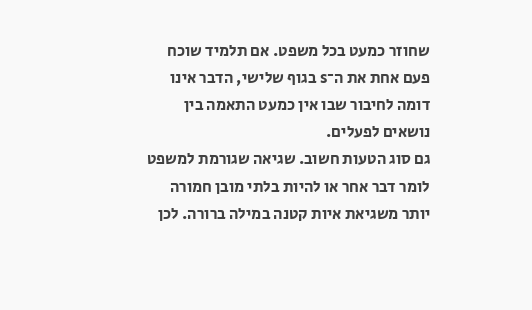שחוזר כמעט בכל משפט. אם תלמיד שוכח פעם אחת את ה־s בגוף שלישי, הדבר אינו דומה לחיבור שבו אין כמעט התאמה בין נושאים לפעלים.
גם סוג הטעות חשוב. שגיאה שגורמת למשפט לומר דבר אחר או להיות בלתי מובן חמורה יותר משגיאת איות קטנה במילה ברורה. לכן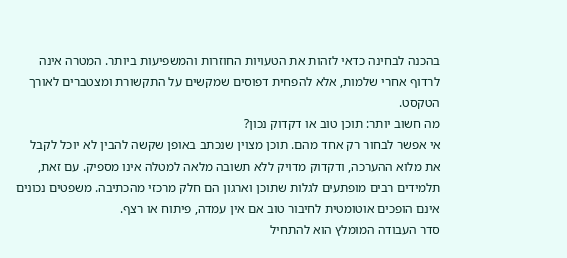בהכנה לבחינה כדאי לזהות את הטעויות החוזרות והמשפיעות ביותר. המטרה אינה לרדוף אחרי שלמות, אלא להפחית דפוסים שמקשים על התקשורת ומצטברים לאורך הטקסט.
מה חשוב יותר: תוכן טוב או דקדוק נכון?
אי אפשר לבחור רק אחד מהם. תוכן מצוין שנכתב באופן שקשה להבין לא יוכל לקבל את מלוא ההערכה, ודקדוק מדויק ללא תשובה מלאה למטלה אינו מספיק. עם זאת, תלמידים רבים מופתעים לגלות שתוכן וארגון הם חלק מרכזי מהכתיבה. משפטים נכונים אינם הופכים אוטומטית לחיבור טוב אם אין עמדה, פיתוח או רצף.
סדר העבודה המומלץ הוא להתחיל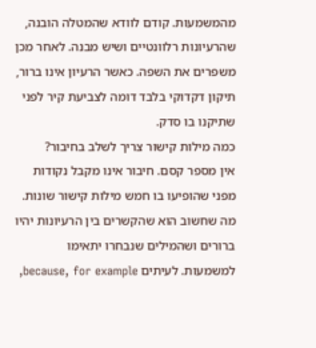מהמשמעות. קודם לוודא שהמטלה הובנה, שהרעיונות רלוונטיים ושיש מבנה. לאחר מכן משפרים את השפה. כאשר הרעיון אינו ברור, תיקון דקדוקי בלבד דומה לצביעת קיר לפני שתיקנו בו סדק.
כמה מילות קישור צריך לשלב בחיבור?
אין מספר קסם. חיבור אינו מקבל נקודות מפני שהופיעו בו חמש מילות קישור שונות. מה שחשוב הוא שהקשרים בין הרעיונות יהיו ברורים ושהמילים שנבחרו יתאימו למשמעות. לעיתים because, for example,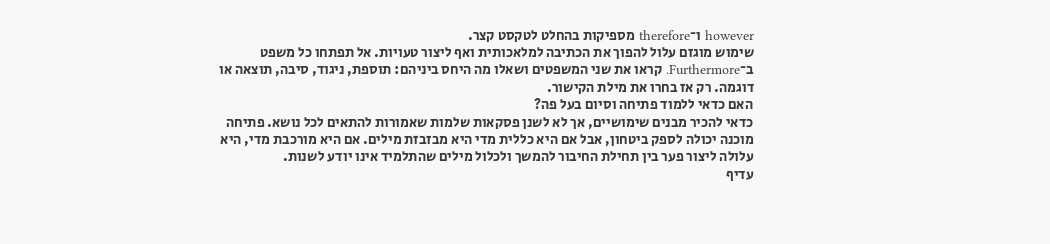however ו־therefore מספיקות בהחלט לטקסט קצר.
שימוש מוגזם עלול להפוך את הכתיבה למלאכותית ואף ליצור טעויות. אל תפתחו כל משפט ב־Furthermore. קראו את שני המשפטים ושאלו מה היחס ביניהם: תוספת, ניגוד, סיבה, תוצאה או דוגמה. רק אז בחרו את מילת הקישור.
האם כדאי ללמוד פתיחה וסיום בעל פה?
כדאי להכיר מבנים שימושיים, אך לא לשנן פסקאות שלמות שאמורות להתאים לכל נושא. פתיחה מוכנה יכולה לספק ביטחון, אבל אם היא כללית מדי היא מבזבזת מילים. אם היא מורכבת מדי, היא עלולה ליצור פער בין תחילת החיבור להמשך ולכלול מילים שהתלמיד אינו יודע לשנות.
עדיף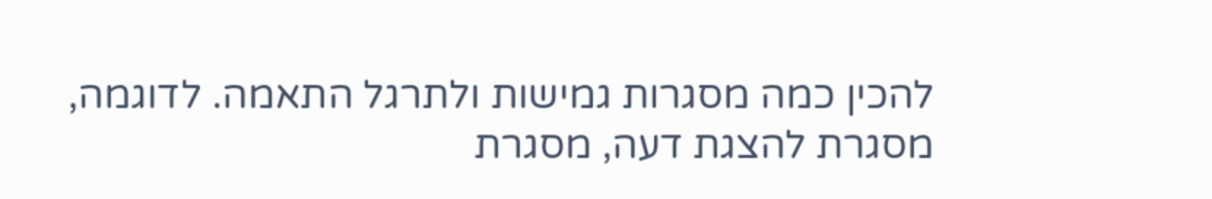להכין כמה מסגרות גמישות ולתרגל התאמה. לדוגמה, מסגרת להצגת דעה, מסגרת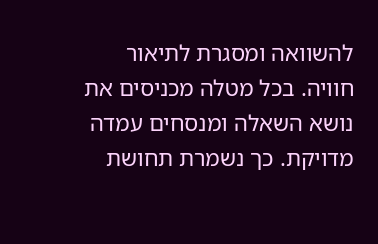להשוואה ומסגרת לתיאור חוויה. בכל מטלה מכניסים את נושא השאלה ומנסחים עמדה מדויקת. כך נשמרת תחושת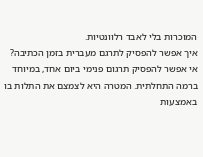המוכרות בלי לאבד רלוונטיות.
איך אפשר להפסיק לתרגם מעברית בזמן הכתיבה?
אי אפשר להפסיק תרגום פנימי ביום אחד, במיוחד ברמה התחלתית. המטרה היא לצמצם את התלות בו באמצעות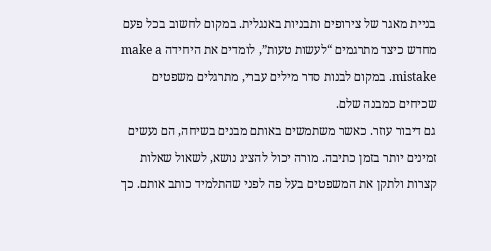בניית מאגר של צירופים ותבניות באנגלית. במקום לחשוב בכל פעם מחדש כיצד מתרגמים “לעשות טעות”, לומדים את היחידה make a mistake. במקום לבנות סדר מילים עברי, מתרגלים משפטים שכיחים כמבנה שלם.
גם דיבור עוזר. כאשר משתמשים באותם מבנים בשיחה, הם נעשים זמינים יותר בזמן כתיבה. מורה יכול להציג נושא, לשאול שאלות קצרות ולתקן את המשפטים בעל פה לפני שהתלמיד כותב אותם. כך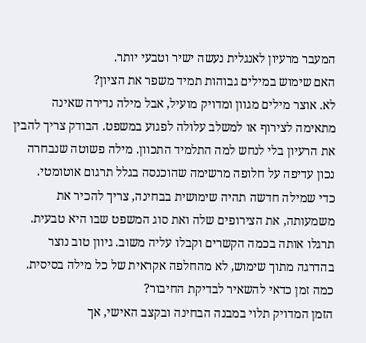המעבר מרעיון לאנגלית נעשה ישיר וטבעי יותר.
האם שימוש במילים גבוהות תמיד משפר את הציון?
לא. אוצר מילים מגוון ומדויק מועיל, אבל מילה נדירה שאינה מתאימה לצירוף או למשלב עלולה לפגוע במשפט. הבודק צריך להבין את הרעיון בלי לנחש למה התלמיד התכוון. מילה פשוטה שנבחרה נכון עדיפה על חלופה מרשימה שהוכנסה בגלל תרגום אוטומטי.
כדי שמילה חדשה תהיה שימושית בבחינה, צריך להכיר את משמעותה, את הצירופים שלה ואת סוג המשפט שבו היא טבעית. תרגלו אותה בכמה הקשרים וקבלו עליה משוב. גיוון טוב נוצר בהדרגה מתוך שימוש, לא מהחלפה אקראית של כל מילה בסיסית.
כמה זמן כדאי להשאיר לבדיקת החיבור?
הזמן המדויק תלוי במבנה הבחינה ובקצב האישי, אך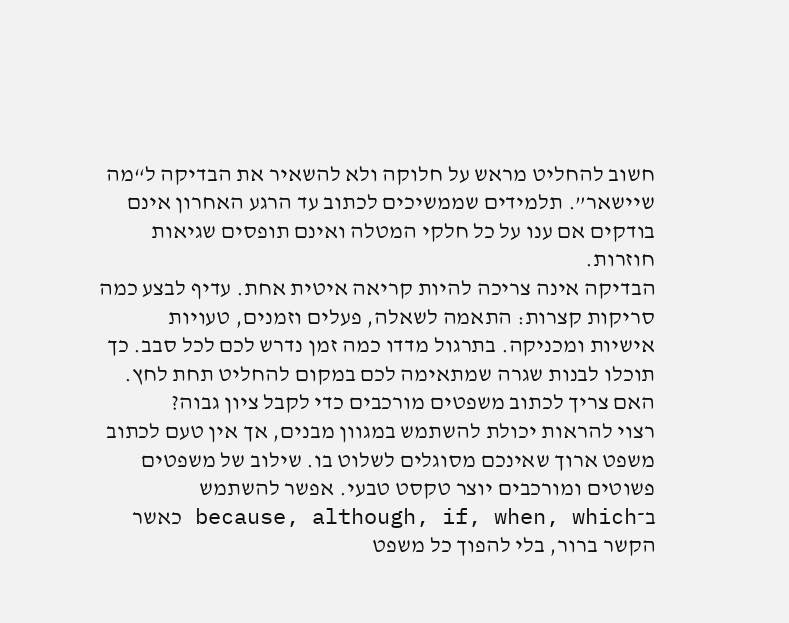חשוב להחליט מראש על חלוקה ולא להשאיר את הבדיקה ל“מה שיישאר”. תלמידים שממשיכים לכתוב עד הרגע האחרון אינם בודקים אם ענו על כל חלקי המטלה ואינם תופסים שגיאות חוזרות.
הבדיקה אינה צריכה להיות קריאה איטית אחת. עדיף לבצע כמה סריקות קצרות: התאמה לשאלה, פעלים וזמנים, טעויות אישיות ומכניקה. בתרגול מדדו כמה זמן נדרש לכם לכל סבב. כך תוכלו לבנות שגרה שמתאימה לכם במקום להחליט תחת לחץ.
האם צריך לכתוב משפטים מורכבים כדי לקבל ציון גבוה?
רצוי להראות יכולת להשתמש במגוון מבנים, אך אין טעם לכתוב משפט ארוך שאינכם מסוגלים לשלוט בו. שילוב של משפטים פשוטים ומורכבים יוצר טקסט טבעי. אפשר להשתמש ב־because, although, if, when, which כאשר הקשר ברור, בלי להפוך כל משפט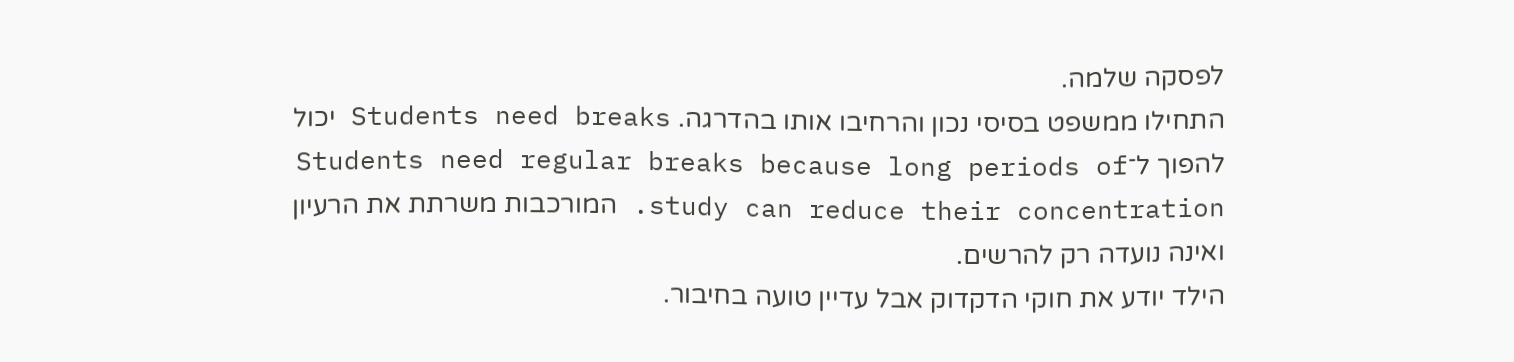לפסקה שלמה.
התחילו ממשפט בסיסי נכון והרחיבו אותו בהדרגה. Students need breaks יכול להפוך ל־Students need regular breaks because long periods of study can reduce their concentration. המורכבות משרתת את הרעיון ואינה נועדה רק להרשים.
הילד יודע את חוקי הדקדוק אבל עדיין טועה בחיבור.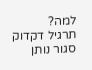למה?
תרגיל דקדוק סגור נותן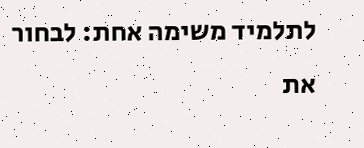לתלמיד משימה אחת: לבחור את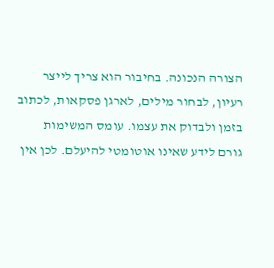הצורה הנכונה. בחיבור הוא צריך לייצר רעיון, לבחור מילים, לארגן פסקאות, לכתוב בזמן ולבדוק את עצמו. עומס המשימות גורם לידע שאינו אוטומטי להיעלם. לכן אין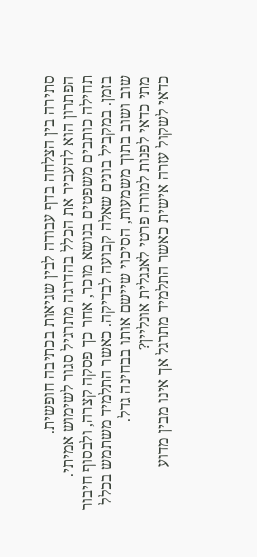סתירה בין הצלחה בדף עבודה לבין שגיאות בכתיבה חופשית.
הפתרון הוא להעביר את הכלל בהדרגה מתרגיל סגור לשימוש אמיתי. תחילה כותבים משפטים בנושא מוכר, אחר כך פסקה קצרה, ולבסוף חיבור בזמן. במקביל בונים שאלה קבועה לבדיקה. כאשר התלמיד משתמש בכלל שוב ושוב בתוך משמעות, הסיכוי שיישם אותו בבחינה גדל.
מתי כדאי לפנות למורה פרטי לאנגלית אונליין?
כדאי לשקול עזרה אישית כאשר התלמיד מתרגל אך אינו מבין מדוע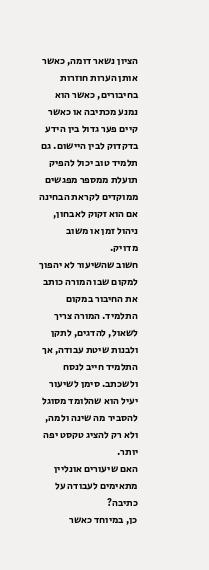הציון נשאר דומה, כאשר אותן הערות חוזרות בחיבורים, כאשר הוא נמנע מכתיבה או כאשר קיים פער גדול בין הידע בדקדוק לבין היישום. גם תלמיד טוב יכול להפיק תועלת ממספר מפגשים ממוקדים לקראת הבחינה אם הוא זקוק לאבחון, ניהול זמן או משוב מדויק.
חשוב שהשיעור לא יהפוך למקום שבו המורה כותב את החיבור במקום התלמיד. המורה צריך לשאול, להדגים, לתקן ולבנות שיטת עבודה, אך התלמיד חייב לנסח ולשכתב. סימן לשיעור יעיל הוא שהלומד מסוגל להסביר מה שינה ולמה, ולא רק להציג טקסט יפה יותר.
האם שיעורים אונליין מתאימים לעבודה על כתיבה?
כן, במיוחד כאשר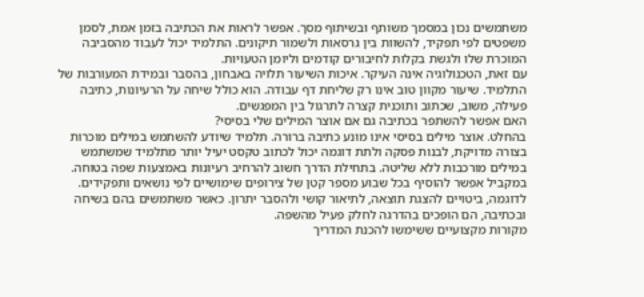משתמשים נכון במסמך משותף ובשיתוף מסך. אפשר לראות את הכתיבה בזמן אמת, לסמן משפטים לפי תפקיד, להשוות בין גרסאות ולשמור תיקונים. התלמיד יכול לעבוד מהסביבה המוכרת שלו ולגשת בקלות לחיבורים קודמים וליומן הטעויות.
עם זאת, הטכנולוגיה אינה העיקר. איכות השיעור תלויה באבחון, בהסבר ובמידת המעורבות של התלמיד. שיעור מקוון טוב אינו רק שליחת דף עבודה. הוא כולל שיחה על הרעיונות, כתיבה פעילה, משוב, שכתוב ותוכנית קצרה לתרגול בין המפגשים.
האם אפשר להשתפר בכתיבה גם אם אוצר המילים שלי בסיסי?
בהחלט. אוצר מילים בסיסי אינו מונע כתיבה ברורה. תלמיד שיודע להשתמש במילים מוכרות בצורה מדויקת, לבנות פסקה ולתת דוגמה יכול לכתוב טקסט יעיל יותר מתלמיד שמשתמש במילים מורכבות ללא שליטה. בתחילת הדרך חשוב להרחיב רעיונות באמצעות שפה בטוחה.
במקביל אפשר להוסיף בכל שבוע מספר קטן של צירופים שימושיים לפי נושאים ותפקידים. לדוגמה, ביטויים להצגת תוצאה, לתיאור קושי ולהסבר יתרון. כאשר משתמשים בהם בשיחה ובכתיבה, הם הופכים בהדרגה לחלק פעיל מהשפה.
מקורות מקצועיים ששימשו להכנת המדריך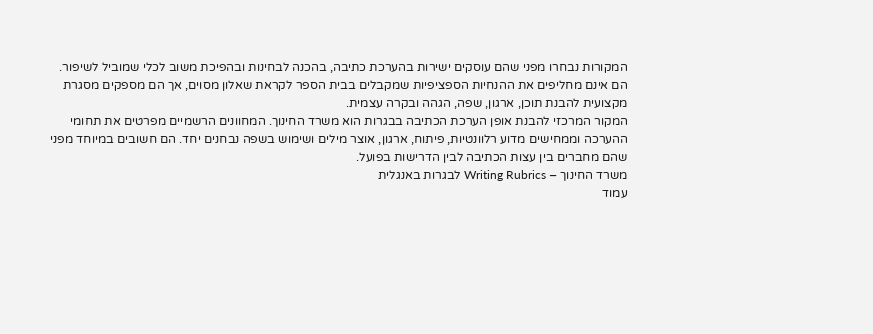המקורות נבחרו מפני שהם עוסקים ישירות בהערכת כתיבה, בהכנה לבחינות ובהפיכת משוב לכלי שמוביל לשיפור. הם אינם מחליפים את ההנחיות הספציפיות שמקבלים בבית הספר לקראת שאלון מסוים, אך הם מספקים מסגרת מקצועית להבנת תוכן, ארגון, שפה, הגהה ובקרה עצמית.
המקור המרכזי להבנת אופן הערכת הכתיבה בבגרות הוא משרד החינוך. המחוונים הרשמיים מפרטים את תחומי ההערכה וממחישים מדוע רלוונטיות, פיתוח, ארגון, אוצר מילים ושימוש בשפה נבחנים יחד. הם חשובים במיוחד מפני שהם מחברים בין עצות הכתיבה לבין הדרישות בפועל.
משרד החינוך – Writing Rubrics לבגרות באנגלית
עמוד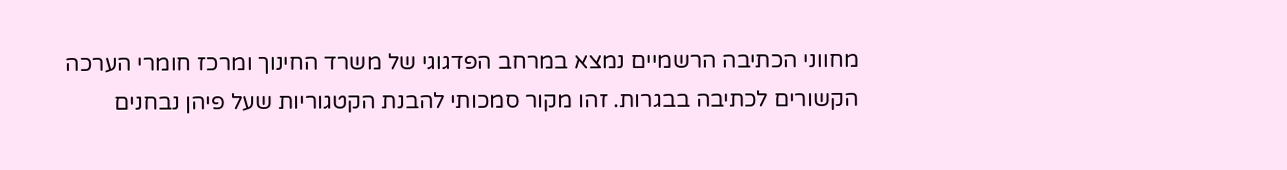מחווני הכתיבה הרשמיים נמצא במרחב הפדגוגי של משרד החינוך ומרכז חומרי הערכה הקשורים לכתיבה בבגרות. זהו מקור סמכותי להבנת הקטגוריות שעל פיהן נבחנים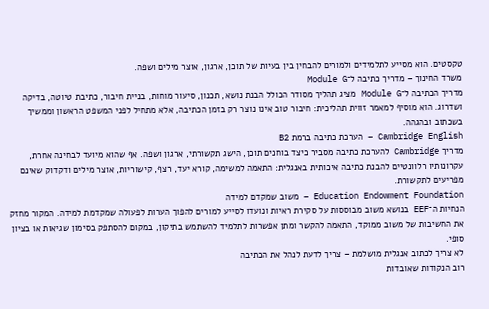טקסטים. הוא מסייע לתלמידים ולמורים להבחין בין בעיות של תוכן, ארגון, אוצר מילים ושפה.
משרד החינוך – מדריך כתיבה ל־Module G
מדריך הכתיבה ל־Module G מציג תהליך מסודר הכולל הבנת נושא, תכנון, סיעור מוחות, בניית חיבור, כתיבת טיוטה, בדיקה ושדרוג. הוא מוסיף למאמר זווית תהליכית: חיבור טוב אינו נוצר רק בזמן הכתיבה, אלא מתחיל לפני המשפט הראשון וממשיך בשכתוב ובהגהה.
Cambridge English – הערכת כתיבה ברמת B2
מדריך Cambridge להערכת כתיבה מסביר כיצד בוחנים תוכן, הישג תקשורתי, ארגון ושפה. אף שהוא מיועד לבחינה אחרת, עקרונותיו רלוונטיים להבנת כתיבה איכותית באנגלית: התאמה למשימה, קורא יעד, רצף, קישוריות, אוצר מילים ודקדוק שאינם מפריעים לתקשורת.
Education Endowment Foundation – משוב שמקדם למידה
הנחיות ה־EEF בנושא משוב מבוססות על סקירת ראיות ונועדו לסייע למורים להפוך הערות לפעולה שמקדמת למידה. המקור מחזק את החשיבות של משוב ממוקד, התאמה להקשר ומתן אפשרות לתלמיד להשתמש בתיקון, במקום להסתפק בסימון שגיאות או בציון סופי.
לא צריך לכתוב אנגלית מושלמת – צריך לדעת לנהל את הכתיבה
רוב הנקודות שאובדות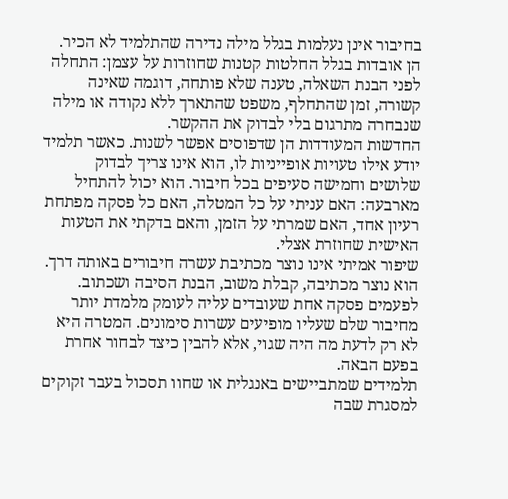בחיבור אינן נעלמות בגלל מילה נדירה שהתלמיד לא הכיר. הן אובדות בגלל החלטות קטנות שחוזרות על עצמן: התחלה לפני הבנת השאלה, טענה שלא פותחה, דוגמה שאינה קשורה, זמן שהתחלף, משפט שהתארך ללא נקודה או מילה שנבחרה מתרגום בלי לבדוק את ההקשר.
החדשות המעודדות הן שדפוסים אפשר לשנות. כאשר תלמיד יודע אילו טעויות אופייניות לו, הוא אינו צריך לבדוק שלושים וחמישה סעיפים בכל חיבור. הוא יכול להתחיל מארבעה: האם עניתי על כל המטלה, האם כל פסקה מפתחת רעיון אחד, האם שמרתי על הזמן, והאם בדקתי את הטעות האישית שחוזרת אצלי.
שיפור אמיתי אינו נוצר מכתיבת עשרה חיבורים באותה דרך. הוא נוצר מכתיבה, קבלת משוב, הבנת הסיבה ושכתוב. לפעמים פסקה אחת שעובדים עליה לעומק מלמדת יותר מחיבור שלם שעליו מופיעים עשרות סימונים. המטרה היא לא רק לדעת מה היה שגוי, אלא להבין כיצד לבחור אחרת בפעם הבאה.
תלמידים שמתביישים באנגלית או שחוו תסכול בעבר זקוקים למסגרת שבה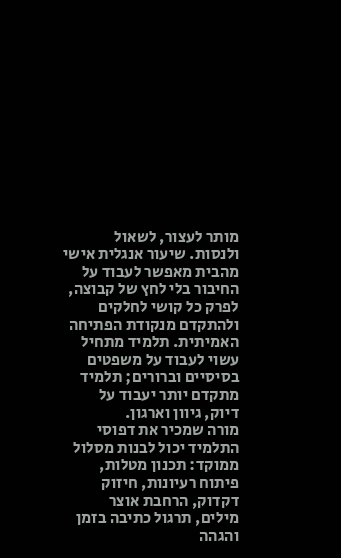מותר לעצור, לשאול ולנסות. שיעור אנגלית אישי מהבית מאפשר לעבוד על החיבור בלי לחץ של קבוצה, לפרק כל קושי לחלקים ולהתקדם מנקודת הפתיחה האמיתית. תלמיד מתחיל עשוי לעבוד על משפטים בסיסיים וברורים; תלמיד מתקדם יותר יעבוד על דיוק, גיוון וארגון.
מורה שמכיר את דפוסי התלמיד יכול לבנות מסלול ממוקד: תכנון מטלות, פיתוח רעיונות, חיזוק דקדוק, הרחבת אוצר מילים, תרגול כתיבה בזמן והגהה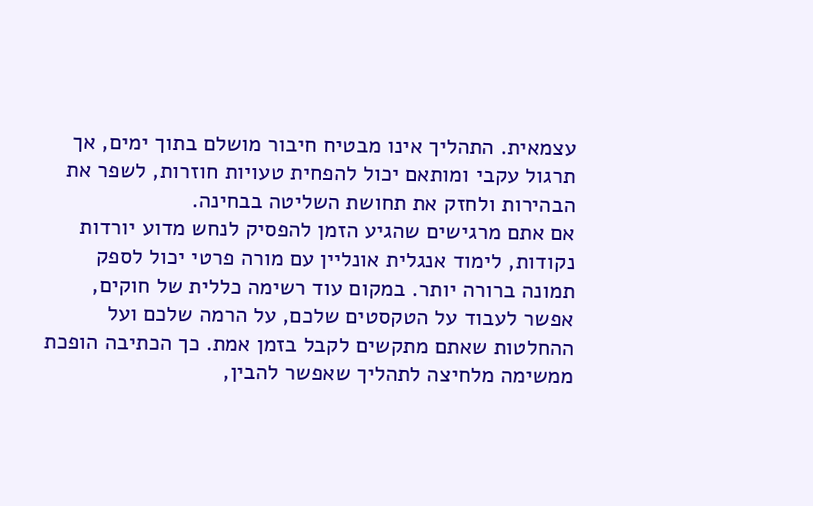עצמאית. התהליך אינו מבטיח חיבור מושלם בתוך ימים, אך תרגול עקבי ומותאם יכול להפחית טעויות חוזרות, לשפר את הבהירות ולחזק את תחושת השליטה בבחינה.
אם אתם מרגישים שהגיע הזמן להפסיק לנחש מדוע יורדות נקודות, לימוד אנגלית אונליין עם מורה פרטי יכול לספק תמונה ברורה יותר. במקום עוד רשימה כללית של חוקים, אפשר לעבוד על הטקסטים שלכם, על הרמה שלכם ועל ההחלטות שאתם מתקשים לקבל בזמן אמת. כך הכתיבה הופכת ממשימה מלחיצה לתהליך שאפשר להבין,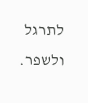לתרגל ולשפר.